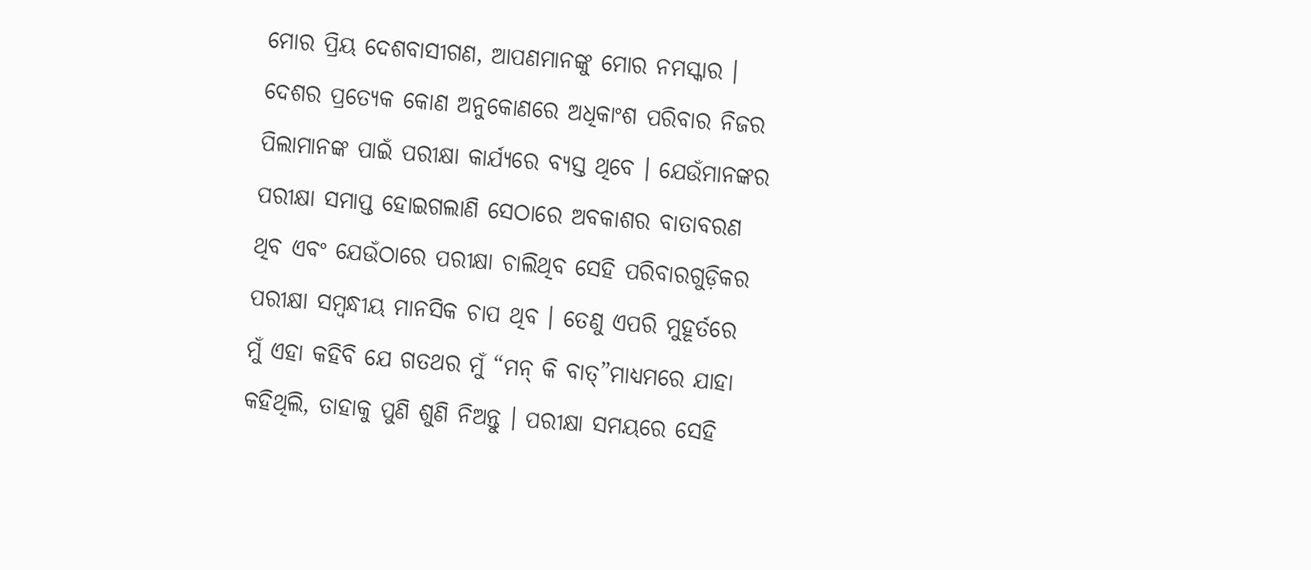ମୋର ପ୍ରିୟ ଦେଶବାସୀଗଣ, ଆପଣମାନଙ୍କୁ ମୋର ନମସ୍କାର ।
ଦେଶର ପ୍ରତ୍ୟେକ କୋଣ ଅନୁକୋଣରେ ଅଧିକାଂଶ ପରିବାର ନିଜର ପିଲାମାନଙ୍କ ପାଇଁ ପରୀକ୍ଷା କାର୍ଯ୍ୟରେ ବ୍ୟସ୍ତ ଥିବେ । ଯେଉଁମାନଙ୍କର ପରୀକ୍ଷା ସମାପ୍ତ ହୋଇଗଲାଣି ସେଠାରେ ଅବକାଶର ବାତାବରଣ ଥିବ ଏବଂ ଯେଉଁଠାରେ ପରୀକ୍ଷା ଚାଲିଥିବ ସେହି ପରିବାରଗୁଡ଼ିକର ପରୀକ୍ଷା ସମ୍ବନ୍ଧୀୟ ମାନସିକ ଚାପ ଥିବ । ତେଣୁ ଏପରି ମୁହୂର୍ତରେ ମୁଁ ଏହା କହିବି ଯେ ଗତଥର ମୁଁ “ମନ୍ କି ବାତ୍”ମାଧ୍ୟମରେ ଯାହା କହିଥିଲି, ତାହାକୁ ପୁଣି ଶୁଣି ନିଅନ୍ତୁ । ପରୀକ୍ଷା ସମୟରେ ସେହି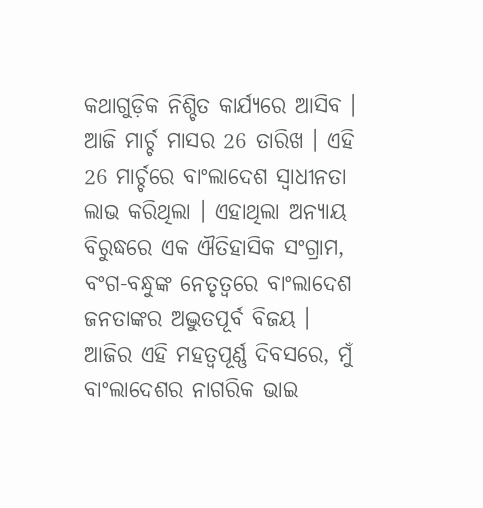କଥାଗୁଡ଼ିକ ନିଶ୍ଚିତ କାର୍ଯ୍ୟରେ ଆସିବ ।
ଆଜି ମାର୍ଚ୍ଚ ମାସର 26 ତାରିଖ । ଏହି 26 ମାର୍ଚ୍ଚରେ ବାଂଲାଦେଶ ସ୍ୱାଧୀନତା ଲାଭ କରିଥିଲା । ଏହାଥିଲା ଅନ୍ୟାୟ ବିରୁଦ୍ଧରେ ଏକ ଐତିହାସିକ ସଂଗ୍ରାମ, ବଂଗ-ବନ୍ଧୁଙ୍କ ନେତୃତ୍ୱରେ ବାଂଲାଦେଶ ଜନତାଙ୍କର ଅଦ୍ଭୁତପୂର୍ବ ବିଜୟ । ଆଜିର ଏହି ମହତ୍ୱପୂର୍ଣ୍ଣ ଦିବସରେ, ମୁଁ ବାଂଲାଦେଶର ନାଗରିକ ଭାଇ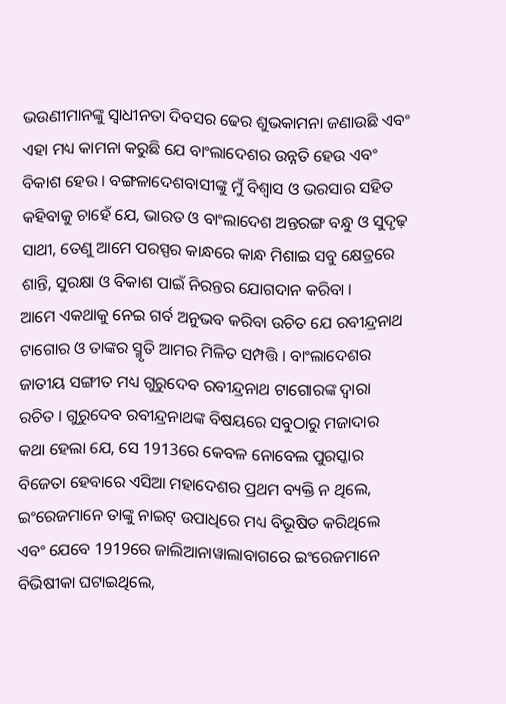ଭଉଣୀମାନଙ୍କୁ ସ୍ୱାଧୀନତା ଦିବସର ଢେର ଶୁଭକାମନା ଜଣାଉଛି ଏବଂ ଏହା ମଧ୍ୟ କାମନା କରୁଛି ଯେ ବାଂଲାଦେଶର ଉନ୍ନତି ହେଉ ଏବଂ ବିକାଶ ହେଉ । ବଙ୍ଗଳାଦେଶବାସୀଙ୍କୁ ମୁଁ ବିଶ୍ୱାସ ଓ ଭରସାର ସହିତ କହିବାକୁ ଚାହେଁ ଯେ, ଭାରତ ଓ ବାଂଲାଦେଶ ଅନ୍ତରଙ୍ଗ ବନ୍ଧୁ ଓ ସୁଦୃଢ଼ ସାଥୀ, ତେଣୁ ଆମେ ପରସ୍ପର କାନ୍ଧରେ କାନ୍ଧ ମିଶାଇ ସବୁ କ୍ଷେତ୍ରରେ ଶାନ୍ତି, ସୁରକ୍ଷା ଓ ବିକାଶ ପାଇଁ ନିରନ୍ତର ଯୋଗଦାନ କରିବା ।
ଆମେ ଏକଥାକୁ ନେଇ ଗର୍ବ ଅନୁଭବ କରିବା ଉଚିତ ଯେ ରବୀନ୍ଦ୍ରନାଥ ଟାଗୋର ଓ ତାଙ୍କର ସ୍ମୃତି ଆମର ମିଳିତ ସମ୍ପତ୍ତି । ବାଂଲାଦେଶର ଜାତୀୟ ସଙ୍ଗୀତ ମଧ୍ୟ ଗୁରୁଦେବ ରବୀନ୍ଦ୍ରନାଥ ଟାଗୋରଙ୍କ ଦ୍ୱାରା ରଚିତ । ଗୁରୁଦେବ ରବୀନ୍ଦ୍ରନାଥଙ୍କ ବିଷୟରେ ସବୁଠାରୁ ମଜାଦାର କଥା ହେଲା ଯେ, ସେ 1913ରେ କେବଳ ନୋବେଲ ପୁରସ୍କାର ବିଜେତା ହେବାରେ ଏସିଆ ମହାଦେଶର ପ୍ରଥମ ବ୍ୟକ୍ତି ନ ଥିଲେ, ଇଂରେଜମାନେ ତାଙ୍କୁ ନାଇଟ୍ ଉପାଧିରେ ମଧ୍ୟ ବିଭୂଷିତ କରିଥିଲେ ଏବଂ ଯେବେ 1919ରେ ଜାଲିଆନାୱାଲାବାଗରେ ଇଂରେଜମାନେ ବିଭିଷୀକା ଘଟାଇଥିଲେ,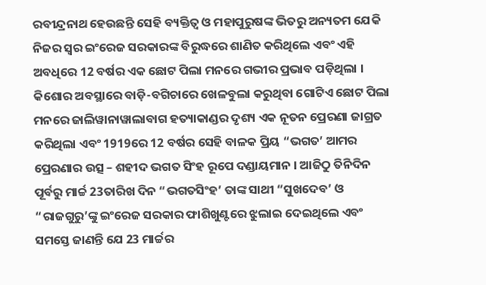ରବୀନ୍ଦ୍ରନାଥ ହେଉଛନ୍ତି ସେହି ବ୍ୟକ୍ତିତ୍ୱ ଓ ମହାପୁରୁଷଙ୍କ ଭିତରୁ ଅନ୍ୟତମ ଯେକି ନିଜର ସ୍ୱର ଇଂରେଜ ସରକାରଙ୍କ ବିରୁଦ୍ଧରେ ଶାଣିତ କରିଥିଲେ ଏବଂ ଏହି ଅବଧିରେ 12 ବର୍ଷର ଏକ ଛୋଟ ପିଲା ମନରେ ଗଭୀର ପ୍ରଭାବ ପଡ଼ିଥିଲା । କିଶୋର ଅବସ୍ଥାରେ ବାଡ଼ି-ବଗିଚାରେ ଖେଳବୁଲା କରୁଥିବା ଗୋଟିଏ ଛୋଟ ପିଲା ମନରେ ଜାଲିୱାନାୱାଲାବାଗ ହତ୍ୟାକାଣ୍ଡର ଦୃଶ୍ୟ ଏକ ନୂତନ ପ୍ରେରଣା ଜାଗ୍ରତ କରିଥିଲା ଏବଂ 1919ରେ 12 ବର୍ଷର ସେହି ବାଳକ ପ୍ରିୟ “ଭଗତ’ ଆମର ପ୍ରେରଣାର ଉତ୍ସ – ଶହୀଦ ଭଗତ ସିଂହ ରୂପେ ଦଣ୍ଡାୟମାନ । ଆଜିଠୁ ତିନିଦିନ ପୂର୍ବରୁ ମାର୍ଚ୍ଚ 23ତାରିଖ ଦିନ “ଭଗତସିଂହ’ ତାଙ୍କ ସାଥୀ “ସୁଖଦେବ’ ଓ “ରାଜଗୁରୁ’ଙ୍କୁ ଇଂରେଜ ସରକାର ଫାଶିଖୁଣ୍ଟରେ ଝୁଲାଇ ଦେଇଥିଲେ ଏବଂ ସମସ୍ତେ ଜାଣନ୍ତି ଯେ 23 ମାର୍ଚ୍ଚର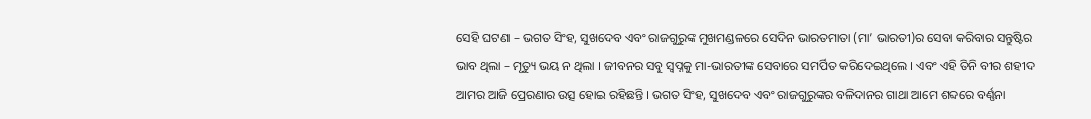ସେହି ଘଟଣା – ଭଗତ ସିଂହ, ସୁଖଦେବ ଏବଂ ରାଜଗୁରୁଙ୍କ ମୁଖମଣ୍ଡଳରେ ସେଦିନ ଭାରତମାତା (ମା’ ଭାରତୀ)ର ସେବା କରିବାର ସନ୍ତୁଷ୍ଟିର ଭାବ ଥିଲା – ମୃତ୍ୟୁ ଭୟ ନ ଥିଲା । ଜୀବନର ସବୁ ସ୍ୱପ୍ନକୁ ମା-ଭାରତୀଙ୍କ ସେବାରେ ସମର୍ପିତ କରିଦେଇଥିଲେ । ଏବଂ ଏହି ତିନି ବୀର ଶହୀଦ ଆମର ଆଜି ପ୍ରେରଣାର ଉତ୍ସ ହୋଇ ରହିଛନ୍ତି । ଭଗତ ସିଂହ, ସୁଖଦେବ ଏବଂ ରାଜଗୁରୁଙ୍କର ବଳିଦାନର ଗାଥା ଆମେ ଶବ୍ଦରେ ବର୍ଣ୍ଣନା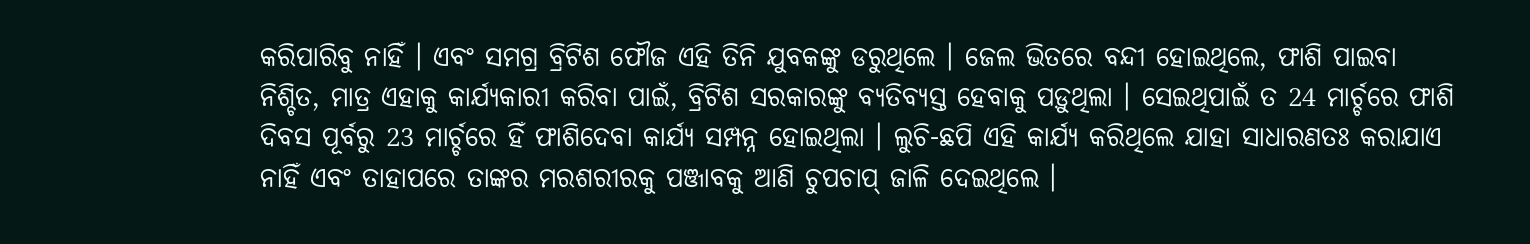କରିପାରିବୁ ନାହିଁ । ଏବଂ ସମଗ୍ର ବ୍ରିଟିଶ ଫୌଜ ଏହି ତିନି ଯୁବକଙ୍କୁ ଡରୁଥିଲେ । ଜେଲ ଭିତରେ ବନ୍ଦୀ ହୋଇଥିଲେ, ଫାଶି ପାଇବା ନିଶ୍ଚିତ, ମାତ୍ର ଏହାକୁ କାର୍ଯ୍ୟକାରୀ କରିବା ପାଇଁ, ବ୍ରିଟିଶ ସରକାରଙ୍କୁ ବ୍ୟତିବ୍ୟସ୍ତ ହେବାକୁ ପଡ଼ୁଥିଲା । ସେଇଥିପାଇଁ ତ 24 ମାର୍ଚ୍ଚରେ ଫାଶି ଦିବସ ପୂର୍ବରୁ 23 ମାର୍ଚ୍ଚରେ ହିଁ ଫାଶିଦେବା କାର୍ଯ୍ୟ ସମ୍ପନ୍ନ ହୋଇଥିଲା । ଲୁଚି-ଛପି ଏହି କାର୍ଯ୍ୟ କରିଥିଲେ ଯାହା ସାଧାରଣତଃ କରାଯାଏ ନାହିଁ ଏବଂ ତାହାପରେ ତାଙ୍କର ମରଶରୀରକୁ ପଞ୍ଜାବକୁ ଆଣି ଚୁପଚାପ୍ ଜାଳି ଦେଇଥିଲେ ।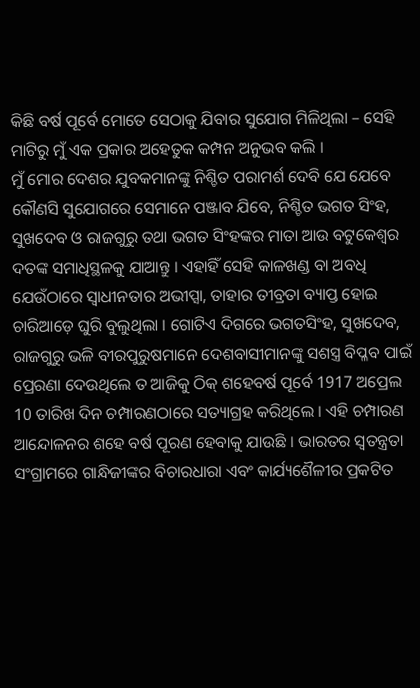କିଛି ବର୍ଷ ପୂର୍ବେ ମୋତେ ସେଠାକୁ ଯିବାର ସୁଯୋଗ ମିଳିଥିଲା – ସେହି ମାଟିରୁ ମୁଁ ଏକ ପ୍ରକାର ଅହେତୁକ କମ୍ପନ ଅନୁଭବ କଲି ।
ମୁଁ ମୋର ଦେଶର ଯୁବକମାନଙ୍କୁ ନିଶ୍ଚିତ ପରାମର୍ଶ ଦେବି ଯେ ଯେବେ କୌଣସି ସୁଯୋଗରେ ସେମାନେ ପଞ୍ଜାବ ଯିବେ, ନିଶ୍ଚିତ ଭଗତ ସିଂହ, ସୁଖଦେବ ଓ ରାଜଗୁରୁ ତଥା ଭଗତ ସିଂହଙ୍କର ମାତା ଆଉ ବଟୁକେଶ୍ୱର ଦତଙ୍କ ସମାଧିସ୍ଥଳକୁ ଯାଆନ୍ତୁ । ଏହାହିଁ ସେହି କାଳଖଣ୍ଡ ବା ଅବଧି ଯେଉଁଠାରେ ସ୍ୱାଧୀନତାର ଅଭୀପ୍ସା, ତାହାର ତୀବ୍ରତା ବ୍ୟାପ୍ତ ହୋଇ ଚାରିଆଡ଼େ ଘୁରି ବୁଲୁଥିଲା । ଗୋଟିଏ ଦିଗରେ ଭଗତସିଂହ, ସୁଖଦେବ, ରାଜଗୁରୁ ଭଳି ବୀରପୁରୁଷମାନେ ଦେଶବାସୀମାନଙ୍କୁ ସଶସ୍ତ୍ର ବିପ୍ଳବ ପାଇଁ ପ୍ରେରଣା ଦେଉଥିଲେ ତ ଆଜିକୁ ଠିକ୍ ଶହେବର୍ଷ ପୂର୍ବେ 1917 ଅପ୍ରେଲ 10 ତାରିଖ ଦିନ ଚମ୍ପାରଣଠାରେ ସତ୍ୟାଗ୍ରହ କରିଥିଲେ । ଏହି ଚମ୍ପାରଣ ଆନ୍ଦୋଳନର ଶହେ ବର୍ଷ ପୂରଣ ହେବାକୁ ଯାଉଛି । ଭାରତର ସ୍ୱତନ୍ତ୍ରତା ସଂଗ୍ରାମରେ ଗାନ୍ଧିଜୀଙ୍କର ବିଚାରଧାରା ଏବଂ କାର୍ଯ୍ୟଶୈଳୀର ପ୍ରକଟିତ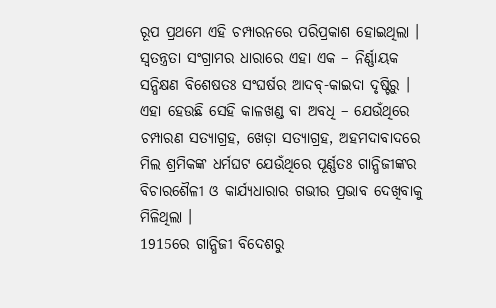ରୂପ ପ୍ରଥମେ ଏହି ଚମ୍ପାରନରେ ପରିପ୍ରକାଶ ହୋଇଥିଲା । ସ୍ୱତନ୍ତ୍ରତା ସଂଗ୍ରାମର ଧାରାରେ ଏହା ଏକ – ନିର୍ଣ୍ଣାୟକ ସନ୍ଧିକ୍ଷଣ ବିଶେଷତଃ ସଂଘର୍ଷର ଆଦବ୍-କାଇଦା ଦୃଷ୍ଟିରୁ । ଏହା ହେଉଛି ସେହି କାଳଖଣ୍ଡ ବା ଅବଧି – ଯେଉଁଥିରେ ଚମ୍ପାରଣ ସତ୍ୟାଗ୍ରହ, ଖେଡ଼ା ସତ୍ୟାଗ୍ରହ, ଅହମଦାବାଦରେ ମିଲ ଶ୍ରମିକଙ୍କ ଧର୍ମଘଟ ଯେଉଁଥିରେ ପୂର୍ଣ୍ଣତଃ ଗାନ୍ଧିଜୀଙ୍କର ବିଚାରଶୈଳୀ ଓ କାର୍ଯ୍ୟଧାରାର ଗଭୀର ପ୍ରଭାବ ଦେଖିବାକୁ ମିଳିଥିଲା ।
1915ରେ ଗାନ୍ଧିଜୀ ବିଦେଶରୁ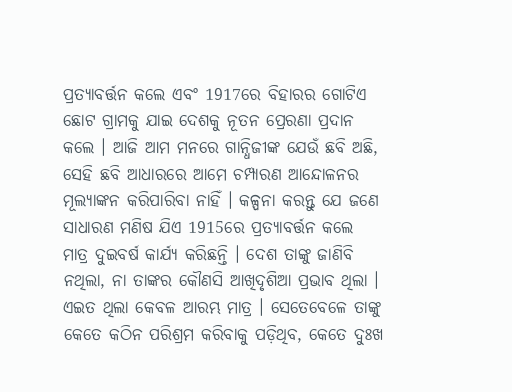ପ୍ରତ୍ୟାବର୍ତ୍ତନ କଲେ ଏବଂ 1917ରେ ବିହାରର ଗୋଟିଏ ଛୋଟ ଗ୍ରାମକୁ ଯାଇ ଦେଶକୁ ନୂତନ ପ୍ରେରଣା ପ୍ରଦାନ କଲେ । ଆଜି ଆମ ମନରେ ଗାନ୍ଧିଜୀଙ୍କ ଯେଉଁ ଛବି ଅଛି, ସେହି ଛବି ଆଧାରରେ ଆମେ ଚମ୍ପାରଣ ଆନ୍ଦୋଳନର ମୂଲ୍ୟାଙ୍କନ କରିପାରିବା ନାହିଁ । କଳ୍ପନା କରନ୍ତୁ ଯେ ଜଣେ ସାଧାରଣ ମଣିଷ ଯିଏ 1915ରେ ପ୍ରତ୍ୟାବର୍ତ୍ତନ କଲେ ମାତ୍ର ଦୁଇବର୍ଷ କାର୍ଯ୍ୟ କରିଛନ୍ତି । ଦେଶ ତାଙ୍କୁ ଜାଣିବି ନଥିଲା, ନା ତାଙ୍କର କୌଣସି ଆଖିଦୃଶିଆ ପ୍ରଭାବ ଥିଲା । ଏଇତ ଥିଲା କେବଳ ଆରମ୍ଭ ମାତ୍ର । ସେତେବେଳେ ତାଙ୍କୁ କେତେ କଠିନ ପରିଶ୍ରମ କରିବାକୁ ପଡ଼ିଥିବ, କେତେ ଦୁଃଖ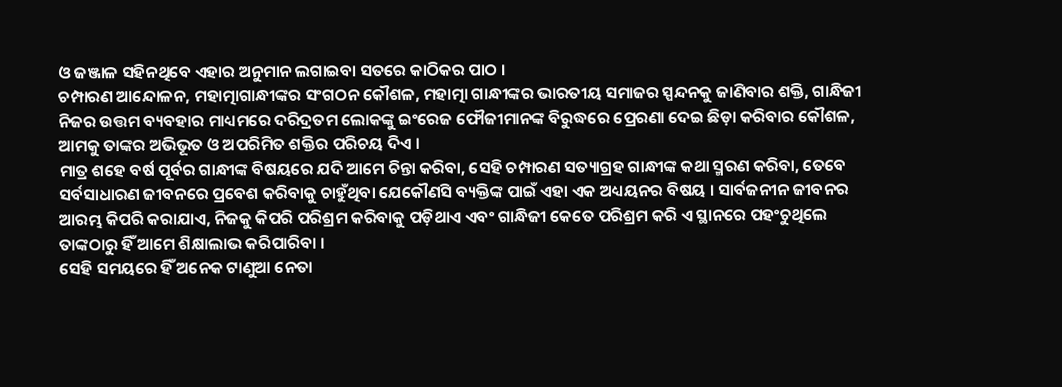ଓ ଜଞ୍ଜାଳ ସହିନଥିବେ ଏହାର ଅନୁମାନ ଲଗାଇବା ସତରେ କାଠିକର ପାଠ ।
ଚମ୍ପାରଣ ଆନ୍ଦୋଳନ, ମହାତ୍ମାଗାନ୍ଧୀଙ୍କର ସଂଗଠନ କୌଶଳ, ମହାତ୍ମା ଗାନ୍ଧୀଙ୍କର ଭାରତୀୟ ସମାଜର ସ୍ପନ୍ଦନକୁ ଜାଣିବାର ଶକ୍ତି, ଗାନ୍ଧିଜୀ ନିଜର ଉତ୍ତମ ବ୍ୟବହାର ମାଧ୍ୟମରେ ଦରିଦ୍ରତମ ଲୋକଙ୍କୁ ଇଂରେଜ ଫୌଜୀମାନଙ୍କ ବିରୁଦ୍ଧରେ ପ୍ରେରଣା ଦେଇ ଛିଡ଼ା କରିବାର କୌଶଳ, ଆମକୁ ତାଙ୍କର ଅଭିଭୂତ ଓ ଅପରିମିତ ଶକ୍ତିର ପରିଚୟ ଦିଏ ।
ମାତ୍ର ଶହେ ବର୍ଷ ପୂର୍ବର ଗାନ୍ଧୀଙ୍କ ବିଷୟରେ ଯଦି ଆମେ ଚିନ୍ତା କରିବା, ସେହି ଚମ୍ପାରଣ ସତ୍ୟାଗ୍ରହ ଗାନ୍ଧୀଙ୍କ କଥା ସ୍ମରଣ କରିବା, ତେବେ ସର୍ବସାଧାରଣ ଜୀବନରେ ପ୍ରବେଶ କରିବାକୁ ଚାହୁଁଥିବା ଯେକୌଣସି ବ୍ୟକ୍ତିଙ୍କ ପାଇଁ ଏହା ଏକ ଅଧ୍ୟୟନର ବିଷୟ । ସାର୍ବଜନୀନ ଜୀବନର ଆରମ୍ଭ କିପରି କରାଯାଏ, ନିଜକୁ କିପରି ପରିଶ୍ରମ କରିବାକୁ ପଡ଼ିଥାଏ ଏବଂ ଗାନ୍ଧିଜୀ କେତେ ପରିଶ୍ରମ କରି ଏ ସ୍ଥାନରେ ପହଂଚୁଥିଲେ ତାଙ୍କଠାରୁ ହିଁ ଆମେ ଶିକ୍ଷାଲାଭ କରିପାରିବା ।
ସେହି ସମୟରେ ହିଁ ଅନେକ ଟାଣୁଆ ନେତା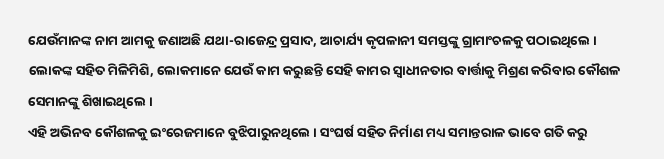ଯେଉଁମାନଙ୍କ ନାମ ଆମକୁ ଜଣାଅଛି ଯଥା-ରାଜେନ୍ଦ୍ର ପ୍ରସାଦ, ଆଚାର୍ଯ୍ୟ କୃପଳାନୀ ସମସ୍ତଙ୍କୁ ଗ୍ରାମାଂଚଳକୁ ପଠାଇଥିଲେ । ଲୋକଙ୍କ ସହିତ ମିଳିମିଶି, ଲୋକମାନେ ଯେଉଁ କାମ କରୁଛନ୍ତି ସେହି କାମର ସ୍ୱାଧୀନତାର ବାର୍ତ୍ତାକୁ ମିଶ୍ରଣ କରିବାର କୌଶଳ ସେମାନଙ୍କୁ ଶିଖାଇଥିଲେ ।
ଏହି ଅଭିନବ କୌଶଳକୁ ଇଂରେଜମାନେ ବୁଝିପାରୁନଥିଲେ । ସଂଘର୍ଷ ସହିତ ନିର୍ମାଣ ମଧ୍ୟ ସମାନ୍ତରାଳ ଭାବେ ଗତି କରୁ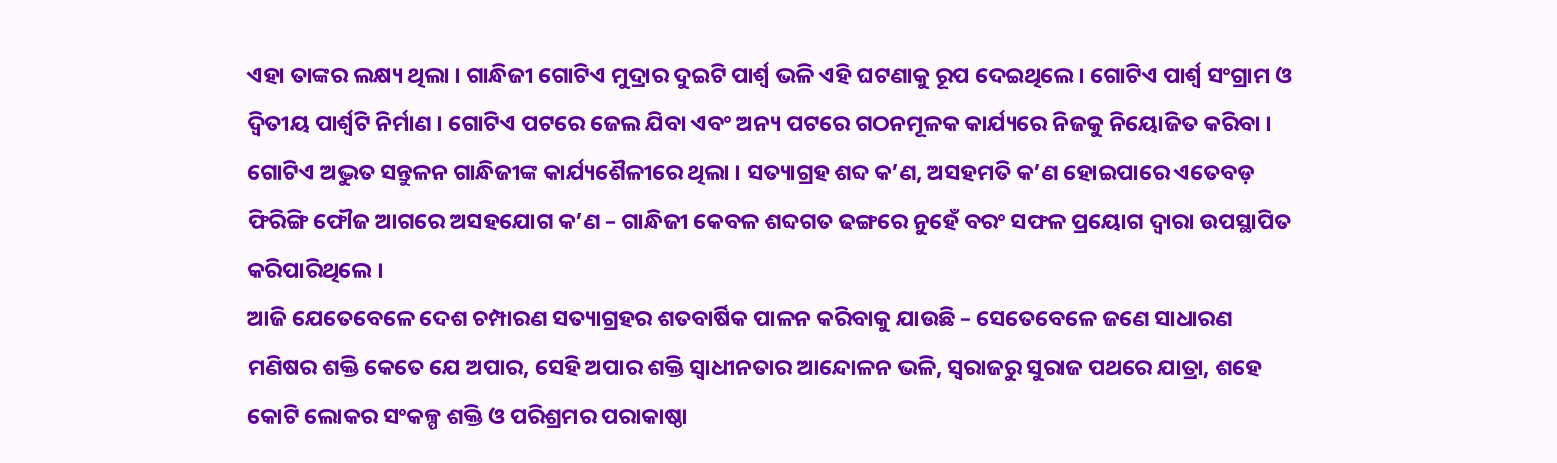ଏହା ତାଙ୍କର ଲକ୍ଷ୍ୟ ଥିଲା । ଗାନ୍ଧିଜୀ ଗୋଟିଏ ମୁଦ୍ରାର ଦୁଇଟି ପାର୍ଶ୍ଵ ଭଳି ଏହି ଘଟଣାକୁ ରୂପ ଦେଇଥିଲେ । ଗୋଟିଏ ପାର୍ଶ୍ଵ ସଂଗ୍ରାମ ଓ ଦ୍ୱିତୀୟ ପାର୍ଶ୍ଵଟି ନିର୍ମାଣ । ଗୋଟିଏ ପଟରେ ଜେଲ ଯିବା ଏବଂ ଅନ୍ୟ ପଟରେ ଗଠନମୂଳକ କାର୍ଯ୍ୟରେ ନିଜକୁ ନିୟୋଜିତ କରିବା । ଗୋଟିଏ ଅଦ୍ଭୁତ ସନ୍ତୁଳନ ଗାନ୍ଧିଜୀଙ୍କ କାର୍ଯ୍ୟଶୈଳୀରେ ଥିଲା । ସତ୍ୟାଗ୍ରହ ଶବ୍ଦ କ’ଣ, ଅସହମତି କ’ଣ ହୋଇପାରେ ଏତେବଡ଼ ଫିରିଙ୍ଗି ଫୌଜ ଆଗରେ ଅସହଯୋଗ କ’ଣ – ଗାନ୍ଧିଜୀ କେବଳ ଶବ୍ଦଗତ ଢଙ୍ଗରେ ନୁହେଁ ବରଂ ସଫଳ ପ୍ରୟୋଗ ଦ୍ୱାରା ଉପସ୍ଥାପିତ କରିପାରିଥିଲେ ।
ଆଜି ଯେତେବେଳେ ଦେଶ ଚମ୍ପାରଣ ସତ୍ୟାଗ୍ରହର ଶତବାର୍ଷିକ ପାଳନ କରିବାକୁ ଯାଉଛି – ସେତେବେଳେ ଜଣେ ସାଧାରଣ ମଣିଷର ଶକ୍ତି କେତେ ଯେ ଅପାର, ସେହି ଅପାର ଶକ୍ତି ସ୍ୱାଧୀନତାର ଆନ୍ଦୋଳନ ଭଳି, ସ୍ୱରାଜରୁ ସୁରାଜ ପଥରେ ଯାତ୍ରା, ଶହେ କୋଟି ଲୋକର ସଂକଳ୍ପ ଶକ୍ତି ଓ ପରିଶ୍ରମର ପରାକାଷ୍ଠା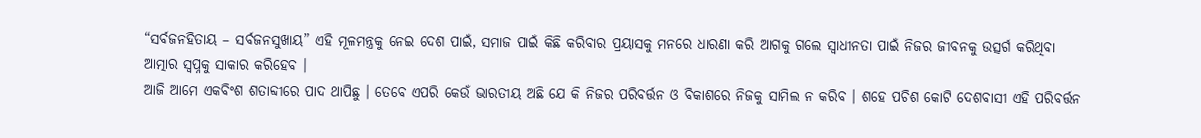“ସର୍ବଜନହିତାୟ – ସର୍ବଜନସୁଖାୟ” ଏହି ମୂଳମନ୍ତ୍ରକୁ ନେଇ ଦେଶ ପାଇଁ, ସମାଜ ପାଇଁ କିଛି କରିବାର ପ୍ରୟାସକୁ ମନରେ ଧାରଣା କରି ଆଗକୁ ଗଲେ ସ୍ୱାଧୀନତା ପାଇଁ ନିଜର ଜୀବନକୁ ଉତ୍ସର୍ଗ କରିଥିବା ଆତ୍ମାର ସ୍ୱପ୍ନକୁ ସାକାର କରିହେବ ।
ଆଜି ଆମେ ଏକବିଂଶ ଶତାବ୍ଦୀରେ ପାଦ ଥାପିଛୁ । ତେବେ ଏପରି କେଉଁ ଭାରତୀୟ ଅଛି ଯେ କି ନିଜର ପରିବର୍ତ୍ତନ ଓ ବିକାଶରେ ନିଜକୁ ସାମିଲ ନ କରିବ । ଶହେ ପଚିଶ କୋଟି ଦେଶବାସୀ ଏହି ପରିବର୍ତ୍ତନ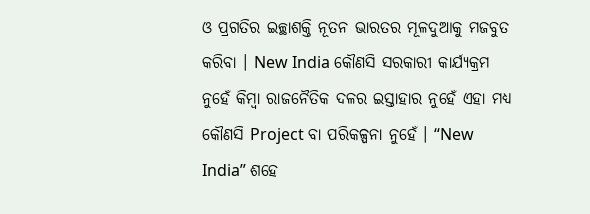ଓ ପ୍ରଗତିର ଇଚ୍ଛାଶକ୍ତି ନୂତନ ଭାରତର ମୂଳଦୁଆକୁ ମଜବୁତ କରିବା । New India କୌଣସି ସରକାରୀ କାର୍ଯ୍ୟକ୍ରମ ନୁହେଁ କିମ୍ବା ରାଜନୈତିକ ଦଳର ଇସ୍ତାହାର ନୁହେଁ ଏହା ମଧ୍ୟ କୌଣସି Project ବା ପରିକଳ୍ପନା ନୁହେଁ । “New India” ଶହେ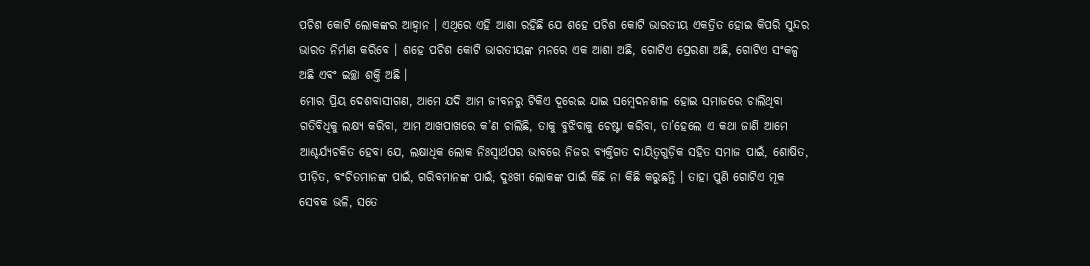ପଚିଶ କୋଟି ଲୋକଙ୍କର ଆହ୍ୱାନ । ଏଥିରେ ଏହି ଆଶା ରହିଛି ଯେ ଶହେ ପଚିଶ କୋଟି ଭାରତୀୟ ଏକତ୍ରିତ ହୋଇ କିପରି ସୁନ୍ଦର ଭାରତ ନିର୍ମାଣ କରିବେ । ଶହେ ପଚିଶ କୋଟି ଭାରତୀୟଙ୍କ ମନରେ ଏକ ଆଶା ଅଛି, ଗୋଟିଏ ପ୍ରେରଣା ଅଛି, ଗୋଟିଏ ସଂକଳ୍ପ ଅଛି ଏବଂ ଇଚ୍ଛା ଶକ୍ତି ଅଛି ।
ମୋର ପ୍ରିୟ ଦେଶବାସୀଗଣ, ଆମେ ଯଦି ଆମ ଜୀବନରୁ ଟିକିଏ ଦୂରେଇ ଯାଇ ସମ୍ବେଦନଶୀଳ ହୋଇ ସମାଜରେ ଚାଲିଥିବା ଗତିବିଧିକୁ ଲକ୍ଷ୍ୟ କରିବା, ଆମ ଆଖପାଖରେ କ’ଣ ଚାଲିଛି, ତାକୁ ବୁଝିବାକୁ ଚେଷ୍ଟା କରିବା, ତା’ହେଲେ ଏ କଥା ଜାଣି ଆମେ ଆଶ୍ଚର୍ଯ୍ୟଚକିତ ହେବା ଯେ, ଲକ୍ଷାଧିକ ଲୋକ ନିଃସ୍ୱାର୍ଥପର ଭାବରେ ନିଜର ବ୍ୟକ୍ତିଗତ ଦାୟିତ୍ୱଗୁଡ଼ିକ ସହିତ ସମାଜ ପାଇଁ, ଶୋଷିତ, ପୀଡ଼ିତ, ବଂଚିତମାନଙ୍କ ପାଇଁ, ଗରିବମାନଙ୍କ ପାଇଁ, ଦୁଃଖୀ ଲୋକଙ୍କ ପାଇଁ କିଛି ନା କିଛି କରୁଛନ୍ତି । ତାହା ପୁଣି ଗୋଟିଏ ମୂକ ସେବକ ଭଳି, ସତେ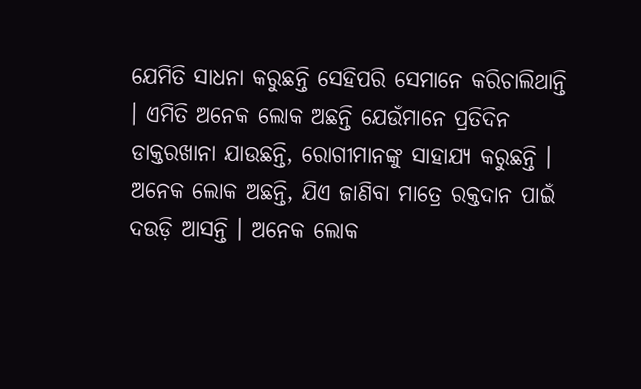ଯେମିତି ସାଧନା କରୁଛନ୍ତି ସେହିପରି ସେମାନେ କରିଚାଲିଥାନ୍ତି । ଏମିତି ଅନେକ ଲୋକ ଅଛନ୍ତି ଯେଉଁମାନେ ପ୍ରତିଦିନ ଡାକ୍ତରଖାନା ଯାଉଛନ୍ତି, ରୋଗୀମାନଙ୍କୁ ସାହାଯ୍ୟ କରୁଛନ୍ତି । ଅନେକ ଲୋକ ଅଛନ୍ତି, ଯିଏ ଜାଣିବା ମାତ୍ରେ ରକ୍ତଦାନ ପାଇଁ ଦଉଡ଼ି ଆସନ୍ତି । ଅନେକ ଲୋକ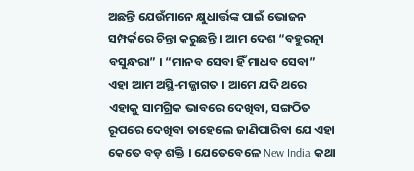ଅଛନ୍ତି ଯେଉଁମାନେ କ୍ଷୁଧାର୍ତ୍ତଙ୍କ ପାଇଁ ଭୋଜନ ସମ୍ପର୍କରେ ଚିନ୍ତା କରୁଛନ୍ତି । ଆମ ଦେଶ “ବହୁରତ୍ନା ବସୁନ୍ଧରା” । “ମାନବ ସେବା ହିଁ ମାଧବ ସେବା” ଏହା ଆମ ଅସ୍ଥି-ମଜ୍ଜାଗତ । ଆମେ ଯଦି ଥରେ ଏହାକୁ ସାମଗ୍ରିକ ଭାବରେ ଦେଖିବା, ସଙ୍ଗଠିତ ରୂପରେ ଦେଖିବା ତାହେଲେ ଜାଣିପାରିବା ଯେ ଏହା କେତେ ବଡ଼ ଶକ୍ତି । ଯେତେବେଳେ New India କଥା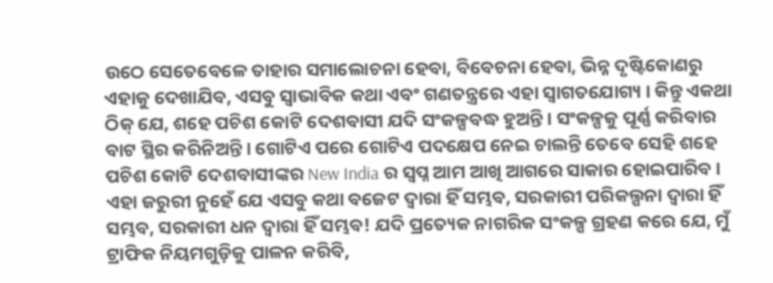ଉଠେ ସେତେବେଳେ ତାହାର ସମାଲୋଚନା ହେବା, ବିବେଚନା ହେବା, ଭିନ୍ନ ଦୃଷ୍ଟିକୋଣରୁ ଏହାକୁ ଦେଖାଯିବ, ଏସବୁ ସ୍ୱାଭାବିକ କଥା ଏବଂ ଗଣତନ୍ତ୍ରରେ ଏହା ସ୍ୱାଗତଯୋଗ୍ୟ । କିନ୍ତୁ ଏକଥା ଠିକ୍ ଯେ, ଶହେ ପଚିଶ କୋଟି ଦେଶବାସୀ ଯଦି ସଂକଳ୍ପବଦ୍ଧ ହୁଅନ୍ତି । ସଂକଳ୍ପକୁ ପୂର୍ଣ୍ଣ କରିବାର ବାଟ ସ୍ଥିର କରିନିଅନ୍ତି । ଗୋଟିଏ ପରେ ଗୋଟିଏ ପଦକ୍ଷେପ ନେଇ ଚାଲନ୍ତି ତେବେ ସେହି ଶହେ ପଚିଶ କୋଟି ଦେଶବାସୀଙ୍କର New India ର ସ୍ୱପ୍ନ ଆମ ଆଖି ଆଗରେ ସାକାର ହୋଇପାରିବ । ଏହା ଜରୁରୀ ନୁହେଁ ଯେ ଏସବୁ କଥା ବଜେଟ ଦ୍ୱାରା ହିଁ ସମ୍ଭବ, ସରକାରୀ ପରିକଲ୍ପନା ଦ୍ୱାରା ହିଁ ସମ୍ଭବ, ସରକାରୀ ଧନ ଦ୍ୱାରା ହିଁ ସମ୍ଭବ! ଯଦି ପ୍ରତ୍ୟେକ ନାଗରିକ ସଂକଳ୍ପ ଗ୍ରହଣ କରେ ଯେ, ମୁଁ ଟ୍ରାଫିକ ନିୟମଗୁଡ଼ିକୁ ପାଳନ କରିବି,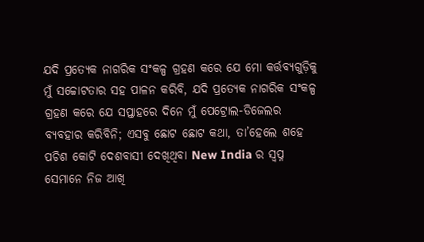ଯଦି ପ୍ରତ୍ୟେକ ନାଗରିକ ସଂକଳ୍ପ ଗ୍ରହଣ କରେ ଯେ ମୋ କର୍ତ୍ତବ୍ୟଗୁଡ଼ିକୁ ମୁଁ ସଚ୍ଚୋଟତାର ସହ ପାଳନ କରିବି, ଯଦି ପ୍ରତ୍ୟେକ ନାଗରିକ ସଂକଳ୍ପ ଗ୍ରହଣ କରେ ଯେ ସପ୍ତାହରେ ଦିନେ ମୁଁ ପେଟ୍ରୋଲ-ଡିଜେଲର ବ୍ୟବହାର କରିବିନି; ଏସବୁ ଛୋଟ ଛୋଟ କଥା, ତା’ହେଲେ ଶହେ ପଚିଶ କୋଟି ଦେଶବାସୀ ଦେଖିଥିବା New India ର ସ୍ୱପ୍ନ ସେମାନେ ନିଜ ଆଖି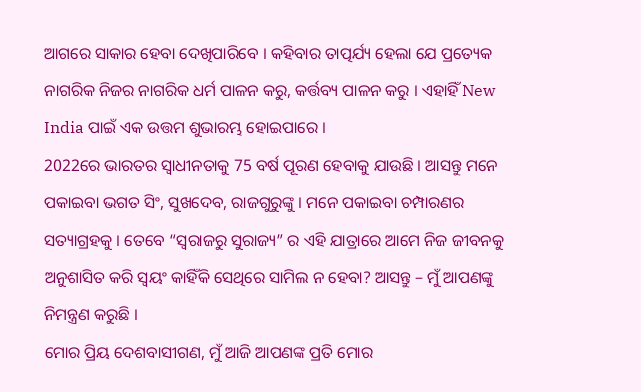ଆଗରେ ସାକାର ହେବା ଦେଖିପାରିବେ । କହିବାର ତାତ୍ପର୍ଯ୍ୟ ହେଲା ଯେ ପ୍ରତ୍ୟେକ ନାଗରିକ ନିଜର ନାଗରିକ ଧର୍ମ ପାଳନ କରୁ, କର୍ତ୍ତବ୍ୟ ପାଳନ କରୁ । ଏହାହିଁ New India ପାଇଁ ଏକ ଉତ୍ତମ ଶୁଭାରମ୍ଭ ହୋଇପାରେ ।
2022ରେ ଭାରତର ସ୍ୱାଧୀନତାକୁ 75 ବର୍ଷ ପୂରଣ ହେବାକୁ ଯାଉଛି । ଆସନ୍ତୁ ମନେ ପକାଇବା ଭଗତ ସିଂ, ସୁଖଦେବ, ରାଜଗୁରୁଙ୍କୁ । ମନେ ପକାଇବା ଚମ୍ପାରଣର ସତ୍ୟାଗ୍ରହକୁ । ତେବେ “ସ୍ୱରାଜରୁ ସୁରାଜ୍ୟ” ର ଏହି ଯାତ୍ରାରେ ଆମେ ନିଜ ଜୀବନକୁ ଅନୁଶାସିତ କରି ସ୍ୱୟଂ କାହିଁକି ସେଥିରେ ସାମିଲ ନ ହେବା? ଆସନ୍ତୁ – ମୁଁ ଆପଣଙ୍କୁ ନିମନ୍ତ୍ରଣ କରୁଛି ।
ମୋର ପ୍ରିୟ ଦେଶବାସୀଗଣ, ମୁଁ ଆଜି ଆପଣଙ୍କ ପ୍ରତି ମୋର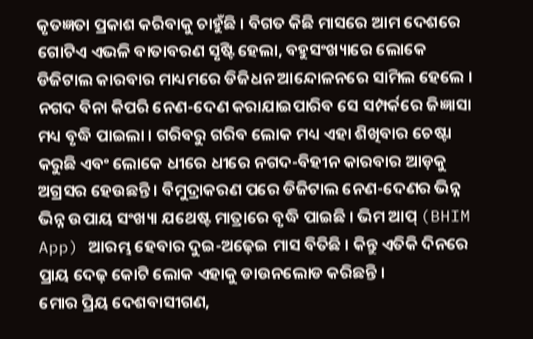କୃତଜ୍ଞତା ପ୍ରକାଶ କରିବାକୁ ଚାହୁଁଛି । ବିଗତ କିଛି ମାସରେ ଆମ ଦେଶରେ ଗୋଟିଏ ଏଭଳି ବାତାବରଣ ସୃଷ୍ଟି ହେଲା, ବହୁସଂଖ୍ୟାରେ ଲୋକେ ଡିଜିଟାଲ କାରବାର ମାଧ୍ୟମରେ ଡିଜିଧନ ଆନ୍ଦୋଳନରେ ସାମିଲ ହେଲେ । ନଗଦ ବିନା କିପରି ନେଣ-ଦେଣ କରାଯାଇପାରିବ ସେ ସମ୍ପର୍କରେ ଜିଜ୍ଞାସା ମଧ୍ୟ ବୃଦ୍ଧି ପାଇଲା । ଗରିବରୁ ଗରିବ ଲୋକ ମଧ୍ୟ ଏହା ଶିଖିବାର ଚେଷ୍ଟା କରୁଛି ଏବଂ ଲୋକେ ଧୀରେ ଧୀରେ ନଗଦ-ବିହୀନ କାରବାର ଆଡ଼କୁ ଅଗ୍ରସର ହେଉଛନ୍ତି । ବିମୁଦ୍ରାକରଣ ପରେ ଡିଜିଟାଲ ନେଣ-ଦେଣର ଭିନ୍ନ ଭିନ୍ନ ଉପାୟ ସଂଖ୍ୟା ଯଥେଷ୍ଟ ମାତ୍ରାରେ ବୃଦ୍ଧି ପାଇଛି । ଭିମ ଆପ୍ (BHIM App) ଆରମ୍ଭ ହେବାର ଦୁଇ-ଅଢ଼େଇ ମାସ ବିତିଛି । କିନ୍ତୁ ଏତିକି ଦିନରେ ପ୍ରାୟ ଦେଢ଼ କୋଟି ଲୋକ ଏହାକୁ ଡାଉନଲୋଡ କରିଛନ୍ତି ।
ମୋର ପ୍ରିୟ ଦେଶବାସୀଗଣ,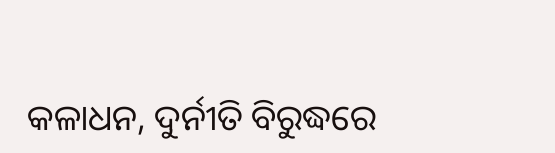କଳାଧନ, ଦୁର୍ନୀତି ବିରୁଦ୍ଧରେ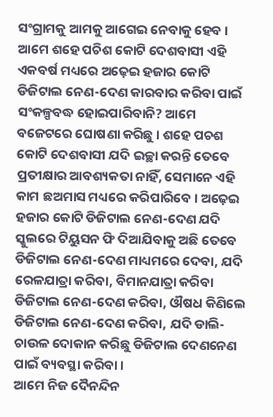ସଂଗ୍ରାମକୁ ଆମକୁ ଆଗେଇ ନେବାକୁ ହେବ । ଆମେ ଶହେ ପଚିଶ କୋଟି ଦେଶବାସୀ ଏହି ଏକବର୍ଷ ମଧ୍ୟରେ ଅଢ଼େଇ ହଜାର କୋଟି ଡିଜିଟାଲ ନେଣ-ଦେଣ କାରବାର କରିବା ପାଇଁ ସଂକଳ୍ପବଦ୍ଧ ହୋଇପାରିବାନି? ଆମେ ବଜେଟରେ ଘୋଷଣା କରିଛୁ । ଶହେ ପଚଶ କୋଟି ଦେଶବାସୀ ଯଦି ଇଚ୍ଛା କରନ୍ତି ତେବେ ପ୍ରତୀକ୍ଷାର ଆବଶ୍ୟକତା ନାହିଁ, ସେମାନେ ଏହି କାମ ଛଅମାସ ମଧ୍ୟରେ କରିପାରିବେ । ଅଢ଼େଇ ହଜାର କୋଟି ଡିଜିଟାଲ ନେଣ-ଦେଣ ଯଦି ସ୍କୁଲରେ ଟିୟୁସନ ଫି ଦିଆଯିବାକୁ ଅଛି ତେବେ ଡିଜିଟାଲ ନେଣ-ଦେଣ ମାଧ୍ୟମରେ ଦେବା, ଯଦି ରେଳଯାତ୍ରା କରିବା, ବିମାନଯାତ୍ରା କରିବା ଡିଜିଟାଲ ନେଣ-ଦେଣ କରିବା, ଔଷଧ କିଣିଲେ ଡିଜିଟାଲ ନେଣ-ଦେଣ କରିବା, ଯଦି ଡାଲି-ଚାଉଳ ଦୋକାନ କରିଛୁ ଡିଜିଟାଲ ଦେଣନେଣ ପାଇଁ ବ୍ୟବସ୍ଥା କରିବା ।
ଆମେ ନିଜ ଦୈନନ୍ଦିନ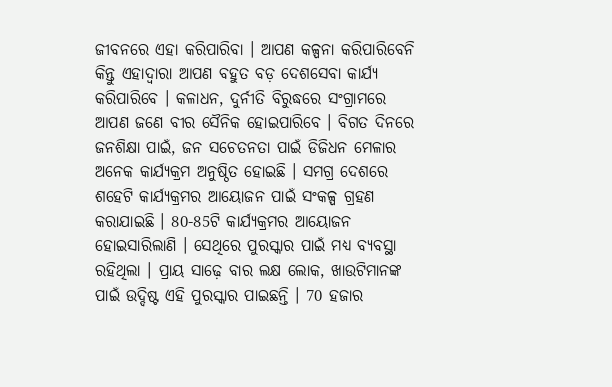ଜୀବନରେ ଏହା କରିପାରିବା । ଆପଣ କଳ୍ପନା କରିପାରିବେନି କିନ୍ତୁ ଏହାଦ୍ୱାରା ଆପଣ ବହୁତ ବଡ଼ ଦେଶସେବା କାର୍ଯ୍ୟ କରିପାରିବେ । କଳାଧନ, ଦୁର୍ନୀତି ବିରୁଦ୍ଧରେ ସଂଗ୍ରାମରେ ଆପଣ ଜଣେ ବୀର ସୈନିକ ହୋଇପାରିବେ । ବିଗତ ଦିନରେ ଜନଶିକ୍ଷା ପାଇଁ, ଜନ ସଚେତନତା ପାଇଁ ଡିଜିଧନ ମେଳାର ଅନେକ କାର୍ଯ୍ୟକ୍ରମ ଅନୁଷ୍ଠିତ ହୋଇଛି । ସମଗ୍ର ଦେଶରେ ଶହେଟି କାର୍ଯ୍ୟକ୍ରମର ଆୟୋଜନ ପାଇଁ ସଂକଳ୍ପ ଗ୍ରହଣ କରାଯାଇଛି । 80-85ଟି କାର୍ଯ୍ୟକ୍ରମର ଆୟୋଜନ ହୋଇସାରିଲାଣି । ସେଥିରେ ପୁରସ୍କାର ପାଇଁ ମଧ୍ୟ ବ୍ୟବସ୍ଥା ରହିଥିଲା । ପ୍ରାୟ ସାଢ଼େ ବାର ଲକ୍ଷ ଲୋକ, ଖାଉଟିମାନଙ୍କ ପାଇଁ ଉଦ୍ଦିଷ୍ଟ ଏହି ପୁରସ୍କାର ପାଇଛନ୍ତି । 70 ହଜାର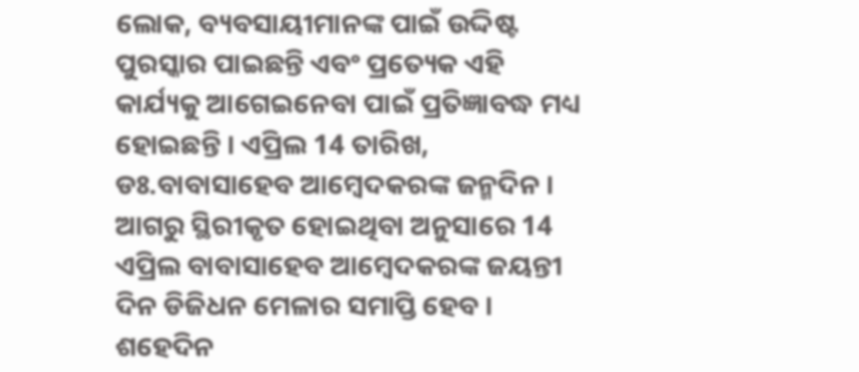ଲୋକ, ବ୍ୟବସାୟୀମାନଙ୍କ ପାଇଁ ଉଦ୍ଦିଷ୍ଟ ପୁରସ୍କାର ପାଇଛନ୍ତି ଏବଂ ପ୍ରତ୍ୟେକ ଏହି କାର୍ଯ୍ୟକୁ ଆଗେଇନେବା ପାଇଁ ପ୍ରତିଜ୍ଞାବଦ୍ଧ ମଧ୍ୟ ହୋଇଛନ୍ତି । ଏପ୍ରିଲ 14 ତାରିଖ, ଡଃ.ବାବାସାହେବ ଆମ୍ବେଦକରଙ୍କ ଜନ୍ମଦିନ । ଆଗରୁ ସ୍ଥିରୀକୃତ ହୋଇଥିବା ଅନୁସାରେ 14 ଏପ୍ରିଲ ବାବାସାହେବ ଆମ୍ବେଦକରଙ୍କ ଜୟନ୍ତୀ ଦିନ ଡିଜିଧନ ମେଳାର ସମାପ୍ତି ହେବ । ଶହେଦିନ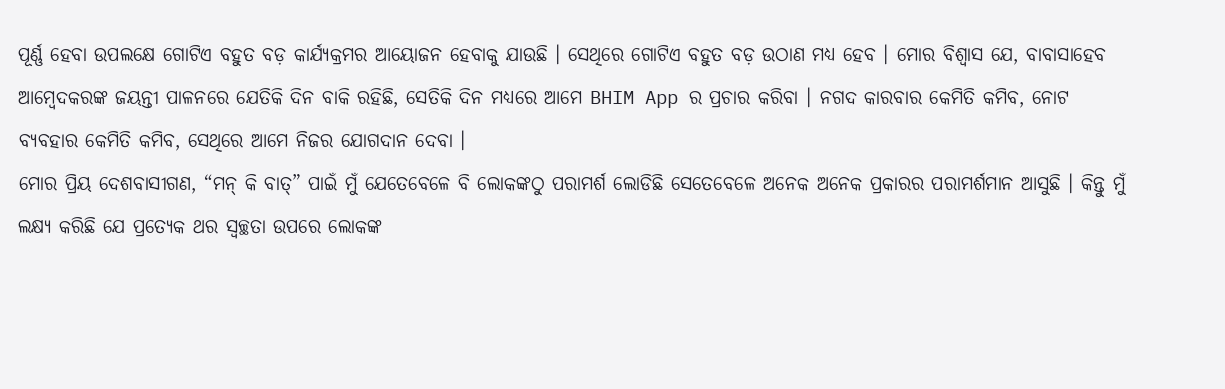ପୂର୍ଣ୍ଣ ହେବା ଉପଲକ୍ଷେ ଗୋଟିଏ ବହୁତ ବଡ଼ କାର୍ଯ୍ୟକ୍ରମର ଆୟୋଜନ ହେବାକୁ ଯାଉଛି । ସେଥିରେ ଗୋଟିଏ ବହୁତ ବଡ଼ ଉଠାଣ ମଧ୍ୟ ହେବ । ମୋର ବିଶ୍ୱାସ ଯେ, ବାବାସାହେବ ଆମ୍ବେଦକରଙ୍କ ଜୟନ୍ତୀ ପାଳନରେ ଯେତିକି ଦିନ ବାକି ରହିଛି, ସେତିକି ଦିନ ମଧ୍ୟରେ ଆମେ BHIM App ର ପ୍ରଚାର କରିବା । ନଗଦ କାରବାର କେମିତି କମିବ, ନୋଟ ବ୍ୟବହାର କେମିତି କମିବ, ସେଥିରେ ଆମେ ନିଜର ଯୋଗଦାନ ଦେବା ।
ମୋର ପ୍ରିୟ ଦେଶବାସୀଗଣ, “ମନ୍ କି ବାତ୍” ପାଇଁ ମୁଁ ଯେତେବେଳେ ବି ଲୋକଙ୍କଠୁ ପରାମର୍ଶ ଲୋଡିଛି ସେତେବେଳେ ଅନେକ ଅନେକ ପ୍ରକାରର ପରାମର୍ଶମାନ ଆସୁଛି । କିନ୍ତୁ ମୁଁ ଲକ୍ଷ୍ୟ କରିଛି ଯେ ପ୍ରତ୍ୟେକ ଥର ସ୍ୱଚ୍ଛତା ଉପରେ ଲୋକଙ୍କ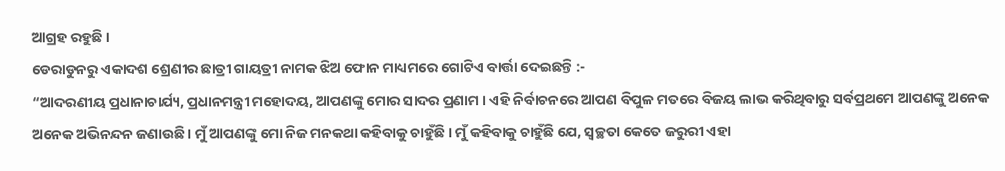ଆଗ୍ରହ ରହୁଛି ।
ଡେରାଡୁନରୁ ଏକାଦଶ ଶ୍ରେଣୀର ଛାତ୍ରୀ ଗାୟତ୍ରୀ ନାମକ ଝିଅ ଫୋନ ମାଧ୍ୟମରେ ଗୋଟିଏ ବାର୍ତ୍ତା ଦେଇଛନ୍ତି :-
“ଆଦରଣୀୟ ପ୍ରଧାନାଚାର୍ଯ୍ୟ, ପ୍ରଧାନମନ୍ତ୍ରୀ ମହୋଦୟ, ଆପଣଙ୍କୁ ମୋର ସାଦର ପ୍ରଣାମ । ଏହି ନିର୍ବାଚନରେ ଆପଣ ବିପୁଳ ମତରେ ବିଜୟ ଲାଭ କରିଥିବାରୁ ସର୍ବପ୍ରଥମେ ଆପଣଙ୍କୁ ଅନେକ ଅନେକ ଅଭିନନ୍ଦନ ଜଣାଉଛି । ମୁଁ ଆପଣଙ୍କୁ ମୋ ନିଜ ମନକଥା କହିବାକୁ ଚାହୁଁଛି । ମୁଁ କହିବାକୁ ଚାହୁଁଛି ଯେ, ସ୍ୱଚ୍ଛତା କେତେ ଜରୁରୀ ଏହା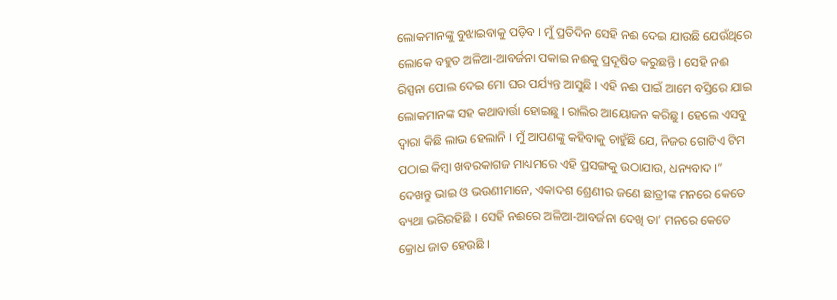ଲୋକମାନଙ୍କୁ ବୁଝାଇବାକୁ ପଡ଼ିବ । ମୁଁ ପ୍ରତିଦିନ ସେହି ନଈ ଦେଇ ଯାଉଛି ଯେଉଁଥିରେ ଲୋକେ ବହୁତ ଅଳିଆ-ଆବର୍ଜନା ପକାଇ ନଈକୁ ପ୍ରଦୂଷିତ କରୁଛନ୍ତି । ସେହି ନଈ ରିସ୍ପନା ପୋଲ ଦେଇ ମୋ ଘର ପର୍ଯ୍ୟନ୍ତ ଆସୁଛି । ଏହି ନଈ ପାଇଁ ଆମେ ବସ୍ତିରେ ଯାଇ ଲୋକମାନଙ୍କ ସହ କଥାବାର୍ତ୍ତା ହୋଇଛୁ । ରାଲିର ଆୟୋଜନ କରିଛୁ । ହେଲେ ଏସବୁ ଦ୍ୱାରା କିଛି ଲାଭ ହେଲାନି । ମୁଁ ଆପଣଙ୍କୁ କହିବାକୁ ଚାହୁଁଛି ଯେ, ନିଜର ଗୋଟିଏ ଟିମ ପଠାଇ କିମ୍ବା ଖବରକାଗଜ ମାଧ୍ୟମରେ ଏହି ପ୍ରସଙ୍ଗକୁ ଉଠାଯାଉ, ଧନ୍ୟବାଦ ।”
ଦେଖନ୍ତୁ ଭାଇ ଓ ଭଉଣୀମାନେ, ଏକାଦଶ ଶ୍ରେଣୀର ଜଣେ ଛାତ୍ରୀଙ୍କ ମନରେ କେତେ ବ୍ୟଥା ଭରିରହିଛି । ସେହି ନଈରେ ଅଳିଆ-ଆବର୍ଜନା ଦେଖି ତା’ ମନରେ କେତେ କ୍ରୋଧ ଜାତ ହେଉଛି ।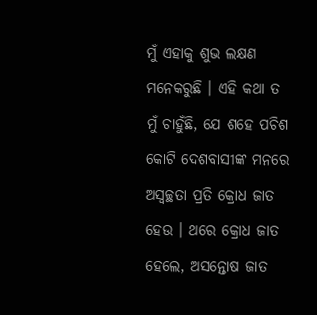ମୁଁ ଏହାକୁ ଶୁଭ ଲକ୍ଷଣ ମନେକରୁଛି । ଏହି କଥା ତ ମୁଁ ଚାହୁଁଛି, ଯେ ଶହେ ପଚିଶ କୋଟି ଦେଶବାସୀଙ୍କ ମନରେ ଅସ୍ୱଚ୍ଛତା ପ୍ରତି କ୍ରୋଧ ଜାତ ହେଉ । ଥରେ କ୍ରୋଧ ଜାତ ହେଲେ, ଅସନ୍ତୋଷ ଜାତ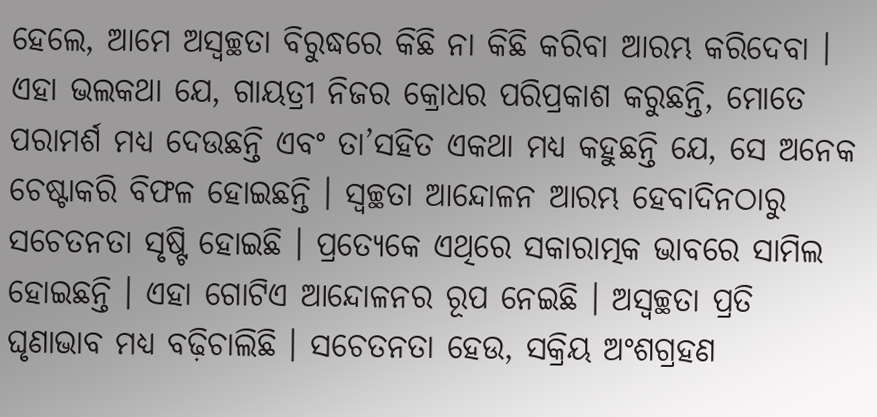ହେଲେ, ଆମେ ଅସ୍ୱଚ୍ଛତା ବିରୁଦ୍ଧରେ କିଛି ନା କିଛି କରିବା ଆରମ୍ଭ କରିଦେବା । ଏହା ଭଲକଥା ଯେ, ଗାୟତ୍ରୀ ନିଜର କ୍ରୋଧର ପରିପ୍ରକାଶ କରୁଛନ୍ତି, ମୋତେ ପରାମର୍ଶ ମଧ୍ୟ ଦେଉଛନ୍ତି ଏବଂ ତା’ସହିତ ଏକଥା ମଧ୍ୟ କହୁଛନ୍ତି ଯେ, ସେ ଅନେକ ଚେଷ୍ଟାକରି ବିଫଳ ହୋଇଛନ୍ତି । ସ୍ୱଚ୍ଛତା ଆନ୍ଦୋଳନ ଆରମ୍ଭ ହେବାଦିନଠାରୁ ସଚେତନତା ସୃଷ୍ଟି ହୋଇଛି । ପ୍ରତ୍ୟେକେ ଏଥିରେ ସକାରାତ୍ମକ ଭାବରେ ସାମିଲ ହୋଇଛନ୍ତି । ଏହା ଗୋଟିଏ ଆନ୍ଦୋଳନର ରୂପ ନେଇଛି । ଅସ୍ୱଚ୍ଛତା ପ୍ରତି ଘୃଣାଭାବ ମଧ୍ୟ ବଢ଼ିଚାଲିଛି । ସଚେତନତା ହେଉ, ସକ୍ରିୟ ଅଂଶଗ୍ରହଣ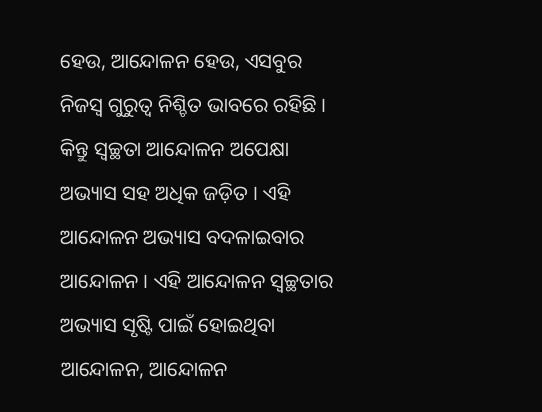ହେଉ, ଆନ୍ଦୋଳନ ହେଉ, ଏସବୁର ନିଜସ୍ୱ ଗୁରୁତ୍ୱ ନିଶ୍ଚିତ ଭାବରେ ରହିଛି । କିନ୍ତୁ ସ୍ୱଚ୍ଛତା ଆନ୍ଦୋଳନ ଅପେକ୍ଷା ଅଭ୍ୟାସ ସହ ଅଧିକ ଜଡ଼ିତ । ଏହି ଆନ୍ଦୋଳନ ଅଭ୍ୟାସ ବଦଳାଇବାର ଆନ୍ଦୋଳନ । ଏହି ଆନ୍ଦୋଳନ ସ୍ୱଚ୍ଛତାର ଅଭ୍ୟାସ ସୃଷ୍ଟି ପାଇଁ ହୋଇଥିବା ଆନ୍ଦୋଳନ, ଆନ୍ଦୋଳନ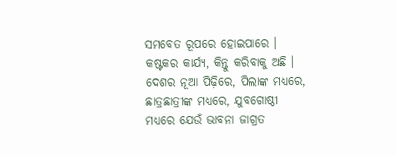ସମବେତ ରୂପରେ ହୋଇପାରେ । କଷ୍ଟକର କାର୍ଯ୍ୟ, କିନ୍ତୁ କରିବାକୁ ଅଛି । ଦେଶର ନୂଆ ପିଢ଼ିରେ, ପିଲାଙ୍କ ମଧ୍ୟରେ, ଛାତ୍ରଛାତ୍ରୀଙ୍କ ମଧ୍ୟରେ, ଯୁବଗୋଷ୍ଠୀ ମଧ୍ୟରେ ଯେଉଁ ଭାବନା ଜାଗ୍ରତ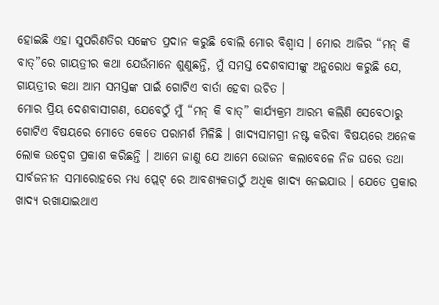ହୋଇଛି ଏହା ସୁପରିଣତିର ସଙ୍କେତ ପ୍ରଦାନ କରୁଛି ବୋଲି ମୋର ବିଶ୍ୱାସ । ମୋର ଆଜିର “ମନ୍ କି ବାତ୍”ରେ ଗାୟତ୍ରୀର କଥା ଯେଉଁମାନେ ଶୁଣୁଛନ୍ତି, ମୁଁ ସମସ୍ତ ଦେଶବାସୀଙ୍କୁ ଅନୁରୋଧ କରୁଛି ଯେ, ଗାୟତ୍ରୀର କଥା ଆମ ସମସ୍ତଙ୍କ ପାଇଁ ଗୋଟିଏ ବାର୍ତା ହେବା ଉଚିତ ।
ମୋର ପ୍ରିୟ ଦେଶବାସୀଗଣ, ଯେବେଠୁଁ ମୁଁ “ମନ୍ କି ବାତ୍” କାର୍ଯ୍ୟକ୍ରମ ଆରମ୍ଭ କଲିଣି ସେବେଠାରୁ ଗୋଟିଏ ବିଷୟରେ ମୋତେ କେତେ ପରାମର୍ଶ ମିଳିଛି । ଖାଦ୍ୟସାମଗ୍ରୀ ନଷ୍ଟ କରିବା ବିଷୟରେ ଅନେକ ଲୋକ ଉଦ୍ବେଗ ପ୍ରକାଶ କରିଛନ୍ତି । ଆମେ ଜାଣୁ ଯେ ଆମେ ଭୋଜନ କଲାବେଳେ ନିଜ ଘରେ ତଥା ସାର୍ବଜନୀନ ସମାରୋହରେ ମଧ୍ୟ ପ୍ଲେଟ୍ ରେ ଆବଶ୍ୟକତାଠୁଁ ଅଧିକ ଖାଦ୍ୟ ନେଇଯାଉ । ଯେତେ ପ୍ରକାର ଖାଦ୍ୟ ରଖାଯାଇଥାଏ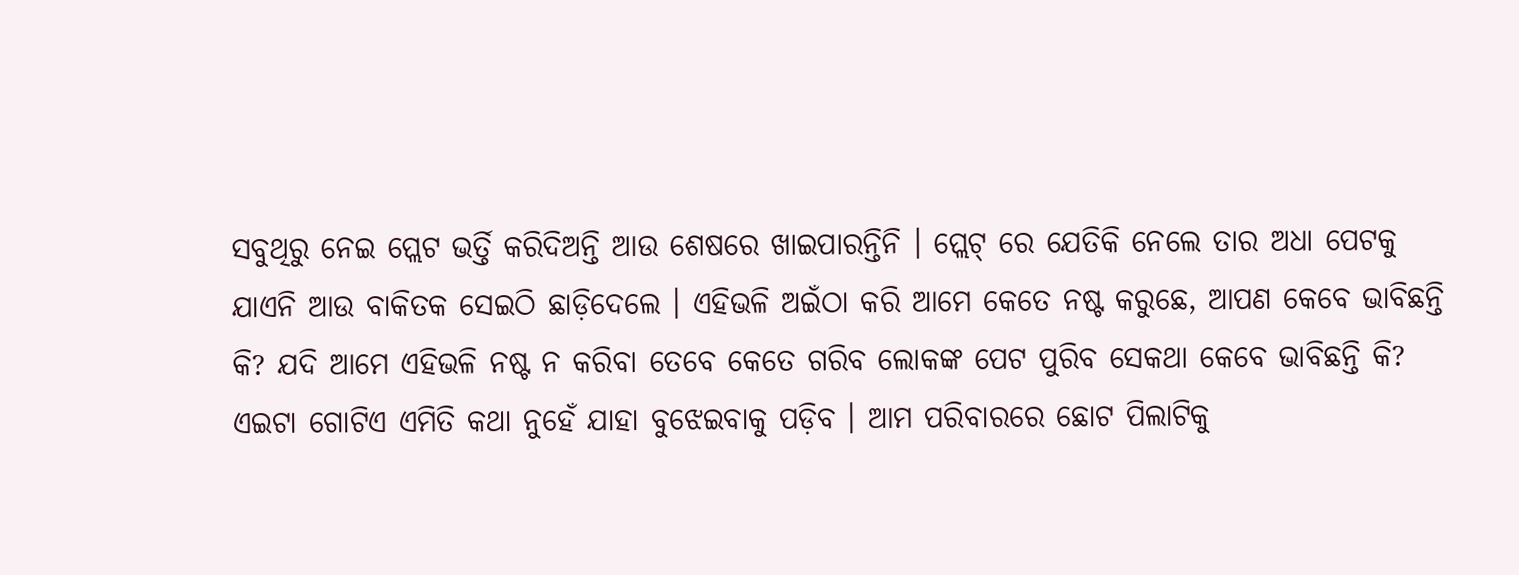ସବୁଥିରୁ ନେଇ ପ୍ଲେଟ ଭର୍ତ୍ତି କରିଦିଅନ୍ତି ଆଉ ଶେଷରେ ଖାଇପାରନ୍ତିନି । ପ୍ଲେଟ୍ ରେ ଯେତିକି ନେଲେ ତାର ଅଧା ପେଟକୁ ଯାଏନି ଆଉ ବାକିତକ ସେଇଠି ଛାଡ଼ିଦେଲେ । ଏହିଭଳି ଅଇଁଠା କରି ଆମେ କେତେ ନଷ୍ଟ କରୁଛେ, ଆପଣ କେବେ ଭାବିଛନ୍ତି କି? ଯଦି ଆମେ ଏହିଭଳି ନଷ୍ଟ ନ କରିବା ତେବେ କେତେ ଗରିବ ଲୋକଙ୍କ ପେଟ ପୁରିବ ସେକଥା କେବେ ଭାବିଛନ୍ତି କି? ଏଇଟା ଗୋଟିଏ ଏମିତି କଥା ନୁହେଁ ଯାହା ବୁଝେଇବାକୁ ପଡ଼ିବ । ଆମ ପରିବାରରେ ଛୋଟ ପିଲାଟିକୁ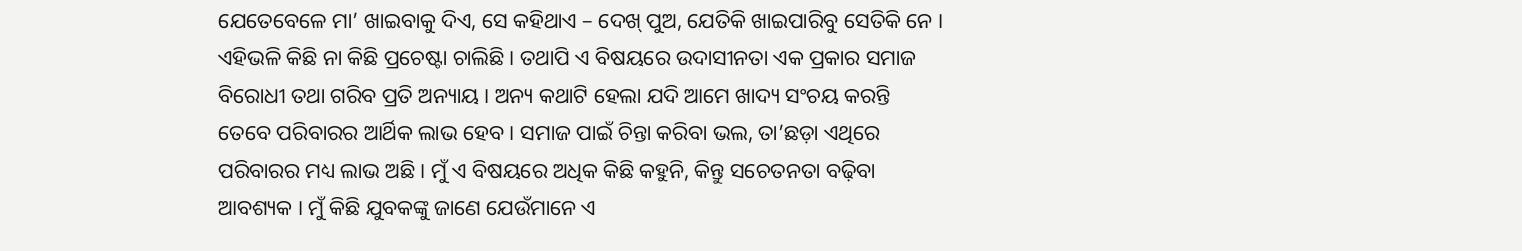ଯେତେବେଳେ ମା’ ଖାଇବାକୁ ଦିଏ, ସେ କହିଥାଏ – ଦେଖ୍ ପୁଅ, ଯେତିକି ଖାଇପାରିବୁ ସେତିକି ନେ । ଏହିଭଳି କିଛି ନା କିଛି ପ୍ରଚେଷ୍ଟା ଚାଲିଛି । ତଥାପି ଏ ବିଷୟରେ ଉଦାସୀନତା ଏକ ପ୍ରକାର ସମାଜ ବିରୋଧୀ ତଥା ଗରିବ ପ୍ରତି ଅନ୍ୟାୟ । ଅନ୍ୟ କଥାଟି ହେଲା ଯଦି ଆମେ ଖାଦ୍ୟ ସଂଚୟ କରନ୍ତି ତେବେ ପରିବାରର ଆର୍ଥିକ ଲାଭ ହେବ । ସମାଜ ପାଇଁ ଚିନ୍ତା କରିବା ଭଲ, ତା’ଛଡ଼ା ଏଥିରେ ପରିବାରର ମଧ୍ୟ ଲାଭ ଅଛି । ମୁଁ ଏ ବିଷୟରେ ଅଧିକ କିଛି କହୁନି, କିନ୍ତୁ ସଚେତନତା ବଢ଼ିବା ଆବଶ୍ୟକ । ମୁଁ କିଛି ଯୁବକଙ୍କୁ ଜାଣେ ଯେଉଁମାନେ ଏ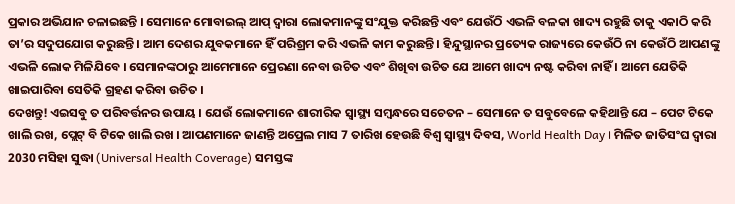ପ୍ରକାର ଅଭିଯାନ ଚଳାଇଛନ୍ତି । ସେମାନେ ମୋବାଇଲ୍ ଆପ୍ ଦ୍ୱାରା ଲୋକମାନଙ୍କୁ ସଂଯୁକ୍ତ କରିଛନ୍ତି ଏବଂ ଯେଉଁଠି ଏଭଳି ବଳକା ଖାଦ୍ୟ ରହୁଛି ତାକୁ ଏକାଠି କରି ତା’ର ସଦୁପଯୋଗ କରୁଛନ୍ତି । ଆମ ଦେଶର ଯୁବକମାନେ ହିଁ ପରିଶ୍ରମ କରି ଏଭଳି କାମ କରୁଛନ୍ତି । ହିନ୍ଦୁସ୍ଥାନର ପ୍ରତ୍ୟେକ ରାଜ୍ୟରେ କେଉଁଠି ନା କେଉଁଠି ଆପଣଙ୍କୁ ଏଭଳି ଲୋକ ମିଳିଯିବେ । ସେମାନଙ୍କଠାରୁ ଆମେମାନେ ପ୍ରେରଣା ନେବା ଉଚିତ ଏବଂ ଶିଖିବା ଉଚିତ ଯେ ଆମେ ଖାଦ୍ୟ ନଷ୍ଟ କରିବା ନାହିଁ । ଆମେ ଯେତିକି ଖାଇପାରିବା ସେତିକି ଗ୍ରହଣ କରିବା ଉଚିତ ।
ଦେଖନ୍ତୁ! ଏଇସବୁ ତ ପରିବର୍ତ୍ତନର ଉପାୟ । ଯେଉଁ ଲୋକମାନେ ଶାରୀରିକ ସ୍ୱାସ୍ଥ୍ୟ ସମ୍ବନ୍ଧରେ ସଚେତନ – ସେମାନେ ତ ସବୁବେଳେ କହିଥାନ୍ତି ଯେ – ପେଟ ଟିକେ ଖାଲି ରଖ, ପ୍ଲେଟ୍ ବି ଟିକେ ଖାଲି ରଖ । ଆପଣମାନେ ଜାଣନ୍ତି ଅପ୍ରେଲ ମାସ 7 ତାରିଖ ହେଉଛି ବିଶ୍ୱ ସ୍ୱାସ୍ଥ୍ୟ ଦିବସ, World Health Day । ମିଳିତ ଜାତିସଂଘ ଦ୍ୱାରା 2030 ମସିହା ସୁଦ୍ଧା (Universal Health Coverage) ସମସ୍ତଙ୍କ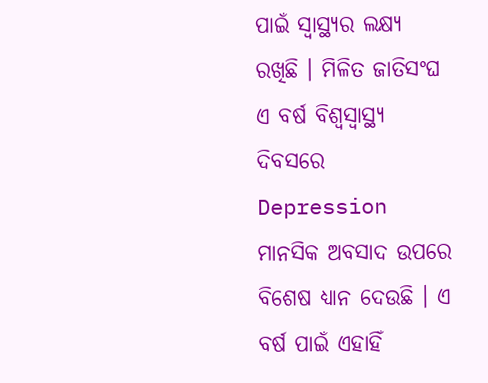ପାଇଁ ସ୍ୱାସ୍ଥ୍ୟର ଲକ୍ଷ୍ୟ ରଖିଛି । ମିଳିତ ଜାତିସଂଘ ଏ ବର୍ଷ ବିଶ୍ୱସ୍ୱାସ୍ଥ୍ୟ ଦିବସରେ Depression ମାନସିକ ଅବସାଦ ଉପରେ ବିଶେଷ ଧ୍ୟାନ ଦେଉଛି । ଏ ବର୍ଷ ପାଇଁ ଏହାହିଁ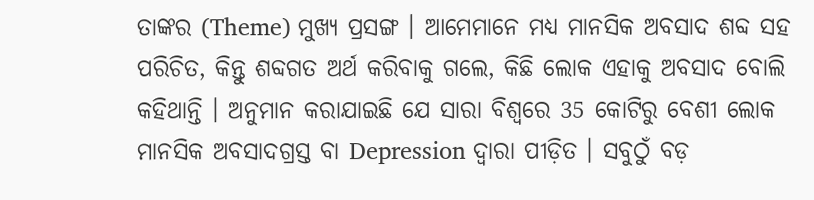ତାଙ୍କର (Theme) ମୁଖ୍ୟ ପ୍ରସଙ୍ଗ । ଆମେମାନେ ମଧ୍ୟ ମାନସିକ ଅବସାଦ ଶବ୍ଦ ସହ ପରିଚିତ, କିନ୍ତୁ ଶବ୍ଦଗତ ଅର୍ଥ କରିବାକୁ ଗଲେ, କିଛି ଲୋକ ଏହାକୁ ଅବସାଦ ବୋଲି କହିଥାନ୍ତି । ଅନୁମାନ କରାଯାଇଛି ଯେ ସାରା ବିଶ୍ୱରେ 35 କୋଟିରୁ ବେଶୀ ଲୋକ ମାନସିକ ଅବସାଦଗ୍ରସ୍ତ ବା Depression ଦ୍ୱାରା ପୀଡ଼ିତ । ସବୁଠୁଁ ବଡ଼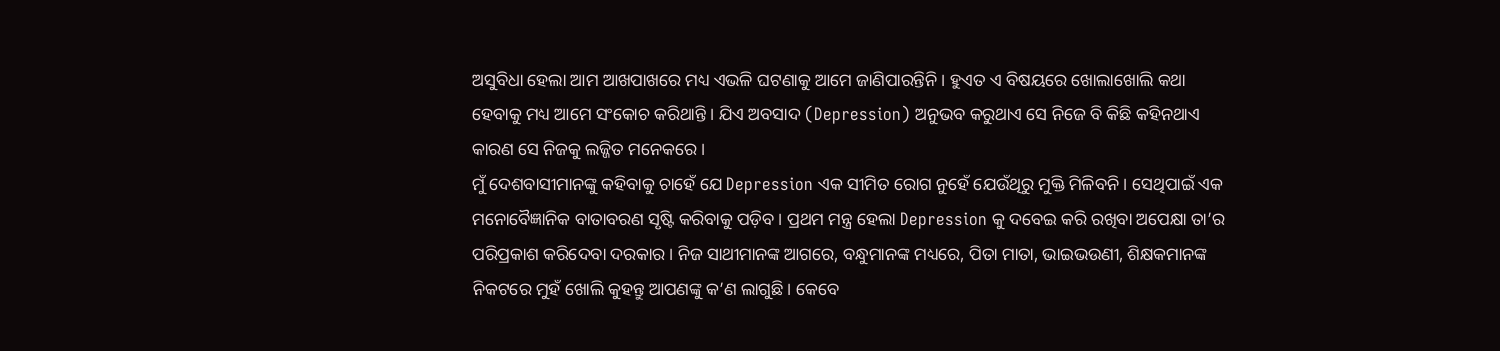ଅସୁବିଧା ହେଲା ଆମ ଆଖପାଖରେ ମଧ୍ୟ ଏଭଳି ଘଟଣାକୁ ଆମେ ଜାଣିପାରନ୍ତିନି । ହୁଏତ ଏ ବିଷୟରେ ଖୋଲାଖୋଲି କଥା ହେବାକୁ ମଧ୍ୟ ଆମେ ସଂକୋଚ କରିଥାନ୍ତି । ଯିଏ ଅବସାଦ (Depression) ଅନୁଭବ କରୁଥାଏ ସେ ନିଜେ ବି କିଛି କହିନଥାଏ କାରଣ ସେ ନିଜକୁ ଲଜ୍ଜିତ ମନେକରେ ।
ମୁଁ ଦେଶବାସୀମାନଙ୍କୁ କହିବାକୁ ଚାହେଁ ଯେ Depression ଏକ ସୀମିତ ରୋଗ ନୁହେଁ ଯେଉଁଥିରୁ ମୁକ୍ତି ମିଳିବନି । ସେଥିପାଇଁ ଏକ ମନୋବୈଜ୍ଞାନିକ ବାତାବରଣ ସୃଷ୍ଟି କରିବାକୁ ପଡ଼ିବ । ପ୍ରଥମ ମନ୍ତ୍ର ହେଲା Depression କୁ ଦବେଇ କରି ରଖିବା ଅପେକ୍ଷା ତା’ର ପରିପ୍ରକାଶ କରିଦେବା ଦରକାର । ନିଜ ସାଥୀମାନଙ୍କ ଆଗରେ, ବନ୍ଧୁମାନଙ୍କ ମଧ୍ୟରେ, ପିତା ମାତା, ଭାଇଭଉଣୀ, ଶିକ୍ଷକମାନଙ୍କ ନିକଟରେ ମୁହଁ ଖୋଲି କୁହନ୍ତୁ ଆପଣଙ୍କୁ କ’ଣ ଲାଗୁଛି । କେବେ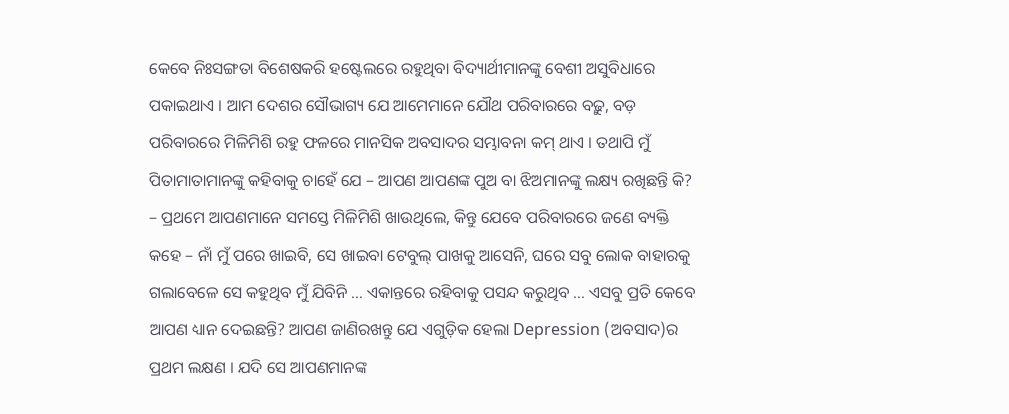କେବେ ନିଃସଙ୍ଗତା ବିଶେଷକରି ହଷ୍ଟେଲରେ ରହୁଥିବା ବିଦ୍ୟାର୍ଥୀମାନଙ୍କୁ ବେଶୀ ଅସୁବିଧାରେ ପକାଇଥାଏ । ଆମ ଦେଶର ସୌଭାଗ୍ୟ ଯେ ଆମେମାନେ ଯୌଥ ପରିବାରରେ ବଢ଼ୁ, ବଡ଼ ପରିବାରରେ ମିଳିମିଶି ରହୁ ଫଳରେ ମାନସିକ ଅବସାଦର ସମ୍ଭାବନା କମ୍ ଥାଏ । ତଥାପି ମୁଁ ପିତାମାତାମାନଙ୍କୁ କହିବାକୁ ଚାହେଁ ଯେ – ଆପଣ ଆପଣଙ୍କ ପୁଅ ବା ଝିଅମାନଙ୍କୁ ଲକ୍ଷ୍ୟ ରଖିଛନ୍ତି କି? – ପ୍ରଥମେ ଆପଣମାନେ ସମସ୍ତେ ମିଳିମିଶି ଖାଉଥିଲେ, କିନ୍ତୁ ଯେବେ ପରିବାରରେ ଜଣେ ବ୍ୟକ୍ତି କହେ – ନାଁ ମୁଁ ପରେ ଖାଇବି, ସେ ଖାଇବା ଟେବୁଲ୍ ପାଖକୁ ଆସେନି, ଘରେ ସବୁ ଲୋକ ବାହାରକୁ ଗଲାବେଳେ ସେ କହୁଥିବ ମୁଁ ଯିବିନି … ଏକାନ୍ତରେ ରହିବାକୁ ପସନ୍ଦ କରୁଥିବ … ଏସବୁ ପ୍ରତି କେବେ ଆପଣ ଧ୍ୟାନ ଦେଇଛନ୍ତି? ଆପଣ ଜାଣିରଖନ୍ତୁ ଯେ ଏଗୁଡ଼ିକ ହେଲା Depression (ଅବସାଦ)ର ପ୍ରଥମ ଲକ୍ଷଣ । ଯଦି ସେ ଆପଣମାନଙ୍କ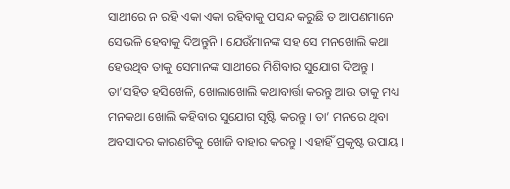ସାଥୀରେ ନ ରହି ଏକା ଏକା ରହିବାକୁ ପସନ୍ଦ କରୁଛି ତ ଆପଣମାନେ ସେଭଳି ହେବାକୁ ଦିଅନ୍ତୁନି । ଯେଉଁମାନଙ୍କ ସହ ସେ ମନଖୋଲି କଥା ହେଉଥିବ ତାକୁ ସେମାନଙ୍କ ସାଥୀରେ ମିଶିବାର ସୁଯୋଗ ଦିଅନ୍ତୁ । ତା’ସହିତ ହସିଖେଳି, ଖୋଲାଖୋଲି କଥାବାର୍ତ୍ତା କରନ୍ତୁ ଆଉ ତାକୁ ମଧ୍ୟ ମନକଥା ଖୋଲି କହିବାର ସୁଯୋଗ ସୃଷ୍ଟି କରନ୍ତୁ । ତା’ ମନରେ ଥିବା ଅବସାଦର କାରଣଟିକୁ ଖୋଜି ବାହାର କରନ୍ତୁ । ଏହାହିଁ ପ୍ରକୃଷ୍ଟ ଉପାୟ ।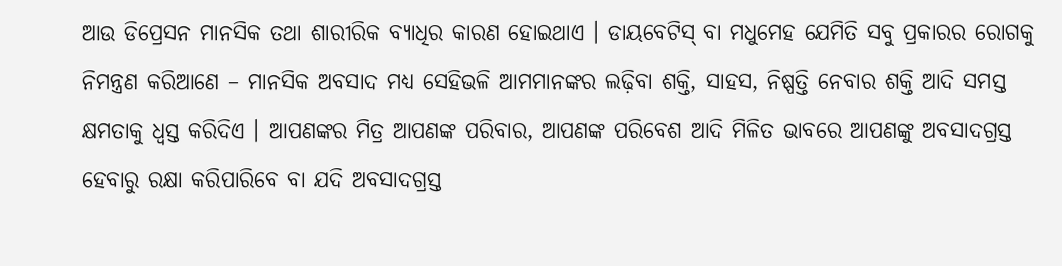ଆଉ ଡିପ୍ରେସନ ମାନସିକ ତଥା ଶାରୀରିକ ବ୍ୟାଧିର କାରଣ ହୋଇଥାଏ । ଡାୟବେଟିସ୍ ବା ମଧୁମେହ ଯେମିତି ସବୁ ପ୍ରକାରର ରୋଗକୁ ନିମନ୍ତ୍ରଣ କରିଆଣେ – ମାନସିକ ଅବସାଦ ମଧ୍ୟ ସେହିଭଳି ଆମମାନଙ୍କର ଲଢ଼ିବା ଶକ୍ତି, ସାହସ, ନିଷ୍ପତ୍ତି ନେବାର ଶକ୍ତି ଆଦି ସମସ୍ତ କ୍ଷମତାକୁ ଧ୍ୱସ୍ତ କରିଦିଏ । ଆପଣଙ୍କର ମିତ୍ର ଆପଣଙ୍କ ପରିବାର, ଆପଣଙ୍କ ପରିବେଶ ଆଦି ମିଳିତ ଭାବରେ ଆପଣଙ୍କୁ ଅବସାଦଗ୍ରସ୍ତ ହେବାରୁ ରକ୍ଷା କରିପାରିବେ ବା ଯଦି ଅବସାଦଗ୍ରସ୍ତ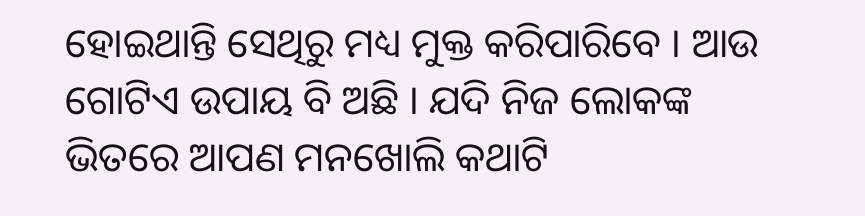ହୋଇଥାନ୍ତି ସେଥିରୁ ମଧ୍ୟ ମୁକ୍ତ କରିପାରିବେ । ଆଉ ଗୋଟିଏ ଉପାୟ ବି ଅଛି । ଯଦି ନିଜ ଲୋକଙ୍କ ଭିତରେ ଆପଣ ମନଖୋଲି କଥାଟି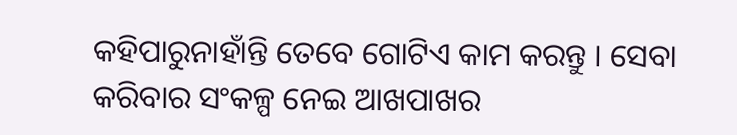କହିପାରୁନାହାଁନ୍ତି ତେବେ ଗୋଟିଏ କାମ କରନ୍ତୁ । ସେବା କରିବାର ସଂକଳ୍ପ ନେଇ ଆଖପାଖର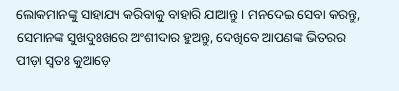ଲୋକମାନଙ୍କୁ ସାହାଯ୍ୟ କରିବାକୁ ବାହାରି ଯାଆନ୍ତୁ । ମନଦେଇ ସେବା କରନ୍ତୁ, ସେମାନଙ୍କ ସୁଖଦୁଃଖରେ ଅଂଶୀଦାର ହୁଅନ୍ତୁ, ଦେଖିବେ ଆପଣଙ୍କ ଭିତରର ପୀଡ଼ା ସ୍ୱତଃ କୁଆଡ଼େ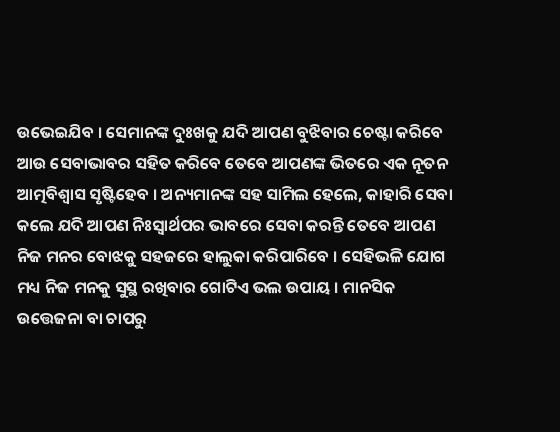ଉଭେଇଯିବ । ସେମାନଙ୍କ ଦୁଃଖକୁ ଯଦି ଆପଣ ବୁଝିବାର ଚେଷ୍ଟା କରିବେ ଆଉ ସେବାଭାବର ସହିତ କରିବେ ତେବେ ଆପଣଙ୍କ ଭିତରେ ଏକ ନୂତନ ଆତ୍ମବିଶ୍ୱାସ ସୃଷ୍ଟିହେବ । ଅନ୍ୟମାନଙ୍କ ସହ ସାମିଲ ହେଲେ, କାହାରି ସେବା କଲେ ଯଦି ଆପଣ ନିଃସ୍ୱାର୍ଥପର ଭାବରେ ସେବା କରନ୍ତି ତେବେ ଆପଣ ନିଜ ମନର ବୋଝକୁ ସହଜରେ ହାଲୁକା କରିପାରିବେ । ସେହିଭଳି ଯୋଗ ମଧ୍ୟ ନିଜ ମନକୁ ସୁସ୍ଥ ରଖିବାର ଗୋଟିଏ ଭଲ ଉପାୟ । ମାନସିକ ଉତ୍ତେଜନା ବା ଚାପରୁ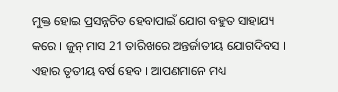ମୁକ୍ତ ହୋଇ ପ୍ରସନ୍ନଚିତ ହେବାପାଇଁ ଯୋଗ ବହୁତ ସାହାଯ୍ୟ କରେ । ଜୁନ୍ ମାସ 21 ତାରିଖରେ ଅନ୍ତର୍ଜାତୀୟ ଯୋଗଦିବସ । ଏହାର ତୃତୀୟ ବର୍ଷ ହେବ । ଆପଣମାନେ ମଧ୍ୟ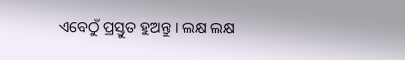ଏବେଠୁଁ ପ୍ରସ୍ତୁତ ହୁଅନ୍ତୁ । ଲକ୍ଷ ଲକ୍ଷ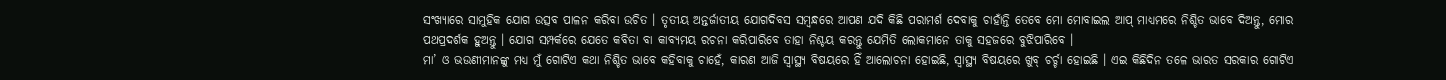ସଂଖ୍ୟାରେ ସାମୁହିକ ଯୋଗ ଉତ୍ସବ ପାଳନ କରିବା ଉଚିତ । ତୃତୀୟ ଅନ୍ତର୍ଜାତୀୟ ଯୋଗଦିବସ ସମ୍ବନ୍ଧରେ ଆପଣ ଯଦି କିଛି ପରାମର୍ଶ ଦେବାକୁ ଚାହାଁନ୍ତି ତେବେ ମୋ ମୋବାଇଲ ଆପ୍ ମାଧ୍ୟମରେ ନିଶ୍ଚିତ ଭାବେ ଦିଅନ୍ତୁ, ମୋର ପଥପ୍ରଦର୍ଶକ ହୁଅନ୍ତୁ । ଯୋଗ ସମ୍ପର୍କରେ ଯେତେ କବିତା ବା କାବ୍ୟମୟ ରଚନା କରିପାରିବେ ତାହା ନିଶ୍ଚୟ କରନ୍ତୁ ଯେମିତି ଲୋକମାନେ ତାକୁ ସହଜରେ ବୁଝିପାରିବେ ।
ମା’ ଓ ଭଉଣୀମାନଙ୍କୁ ମଧ୍ୟ ମୁଁ ଗୋଟିଏ କଥା ନିଶ୍ଚିତ ଭାବେ କହିବାକୁ ଚାହେଁ, କାରଣ ଆଜି ସ୍ୱାସ୍ଥ୍ୟ ବିଷୟରେ ହିଁ ଆଲୋଚନା ହୋଇଛି, ସ୍ୱାସ୍ଥ୍ୟ ବିଷୟରେ ଖୁବ୍ ଚର୍ଚ୍ଚା ହୋଇଛି । ଏଇ କିଛିଦିନ ତଳେ ଭାରତ ସରକାର ଗୋଟିଏ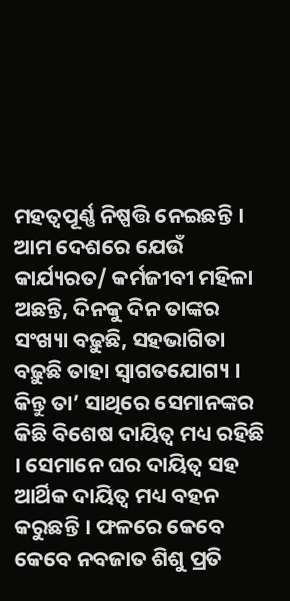ମହତ୍ୱପୂର୍ଣ୍ଣ ନିଷ୍ପତ୍ତି ନେଇଛନ୍ତି । ଆମ ଦେଶରେ ଯେଉଁ କାର୍ଯ୍ୟରତ/ କର୍ମଜୀବୀ ମହିଳା ଅଛନ୍ତି, ଦିନକୁ ଦିନ ତାଙ୍କର ସଂଖ୍ୟା ବଢ଼ୁଛି, ସହଭାଗିତା ବଢ଼ୁଛି ତାହା ସ୍ୱାଗତଯୋଗ୍ୟ । କିନ୍ତୁ ତା’ ସାଥିରେ ସେମାନଙ୍କର କିଛି ବିଶେଷ ଦାୟିତ୍ୱ ମଧ୍ୟ ରହିଛି । ସେମାନେ ଘର ଦାୟିତ୍ୱ ସହ ଆର୍ଥିକ ଦାୟିତ୍ୱ ମଧ୍ୟ ବହନ କରୁଛନ୍ତି । ଫଳରେ କେବେ କେବେ ନବଜାତ ଶିଶୁ ପ୍ରତି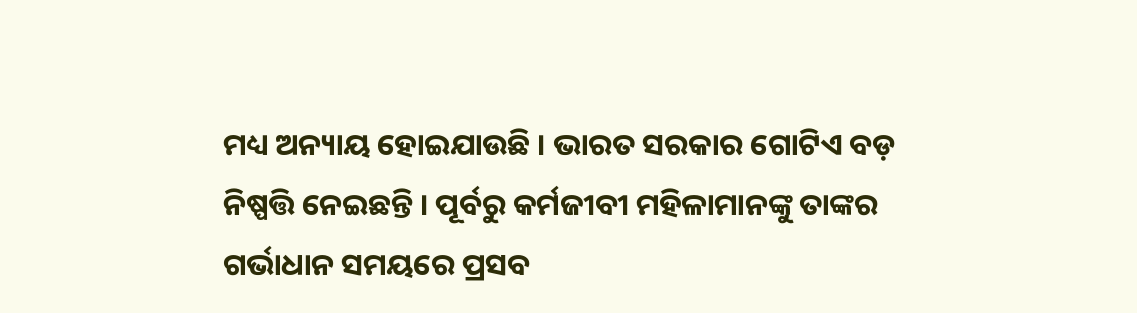ମଧ୍ୟ ଅନ୍ୟାୟ ହୋଇଯାଉଛି । ଭାରତ ସରକାର ଗୋଟିଏ ବଡ଼ ନିଷ୍ପତ୍ତି ନେଇଛନ୍ତି । ପୂର୍ବରୁ କର୍ମଜୀବୀ ମହିଳାମାନଙ୍କୁ ତାଙ୍କର ଗର୍ଭାଧାନ ସମୟରେ ପ୍ରସବ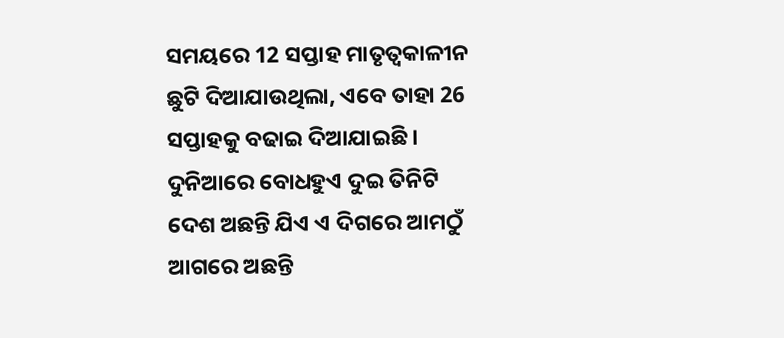ସମୟରେ 12 ସପ୍ତାହ ମାତୃତ୍ୱକାଳୀନ ଛୁଟି ଦିଆଯାଉଥିଲା, ଏବେ ତାହା 26 ସପ୍ତାହକୁ ବଢାଇ ଦିଆଯାଇଛି । ଦୁନିଆରେ ବୋଧହୁଏ ଦୁଇ ତିନିଟି ଦେଶ ଅଛନ୍ତି ଯିଏ ଏ ଦିଗରେ ଆମଠୁଁ ଆଗରେ ଅଛନ୍ତି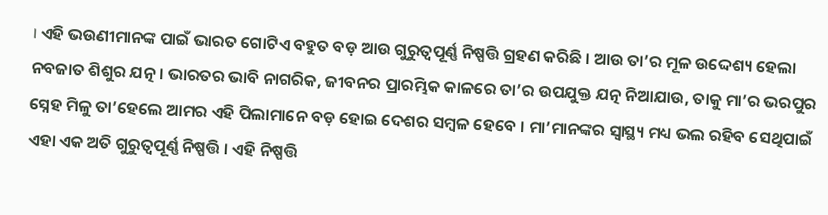। ଏହି ଭଉଣୀମାନଙ୍କ ପାଇଁ ଭାରତ ଗୋଟିଏ ବହୁତ ବଡ଼ ଆଉ ଗୁରୁତ୍ୱପୂର୍ଣ୍ଣ ନିଷ୍ପତ୍ତି ଗ୍ରହଣ କରିଛି । ଆଉ ତା’ର ମୂଳ ଉଦ୍ଦେଶ୍ୟ ହେଲା ନବଜାତ ଶିଶୁର ଯତ୍ନ । ଭାରତର ଭାବି ନାଗରିକ, ଜୀବନର ପ୍ରାରମ୍ଭିକ କାଳରେ ତା’ର ଉପଯୁକ୍ତ ଯତ୍ନ ନିଆଯାଉ, ତାକୁ ମା’ର ଭରପୁର ସ୍ନେହ ମିଳୁ ତା’ହେଲେ ଆମର ଏହି ପିଲାମାନେ ବଡ଼ ହୋଇ ଦେଶର ସମ୍ବଳ ହେବେ । ମା’ମାନଙ୍କର ସ୍ୱାସ୍ଥ୍ୟ ମଧ୍ୟ ଭଲ ରହିବ ସେଥିପାଇଁ ଏହା ଏକ ଅତି ଗୁରୁତ୍ୱପୂର୍ଣ୍ଣ ନିଷ୍ପତ୍ତି । ଏହି ନିଷ୍ପତ୍ତି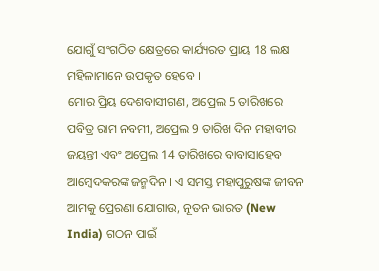ଯୋଗୁଁ ସଂଗଠିତ କ୍ଷେତ୍ରରେ କାର୍ଯ୍ୟରତ ପ୍ରାୟ 18 ଲକ୍ଷ ମହିଳାମାନେ ଉପକୃତ ହେବେ ।
ମୋର ପ୍ରିୟ ଦେଶବାସୀଗଣ, ଅପ୍ରେଲ 5 ତାରିଖରେ ପବିତ୍ର ରାମ ନବମୀ, ଅପ୍ରେଲ 9 ତାରିଖ ଦିନ ମହାବୀର ଜୟନ୍ତୀ ଏବଂ ଅପ୍ରେଲ 14 ତାରିଖରେ ବାବାସାହେବ ଆମ୍ବେଦକରଙ୍କ ଜନ୍ମଦିନ । ଏ ସମସ୍ତ ମହାପୁରୁଷଙ୍କ ଜୀବନ ଆମକୁ ପ୍ରେରଣା ଯୋଗାଉ, ନୂତନ ଭାରତ (New India) ଗଠନ ପାଇଁ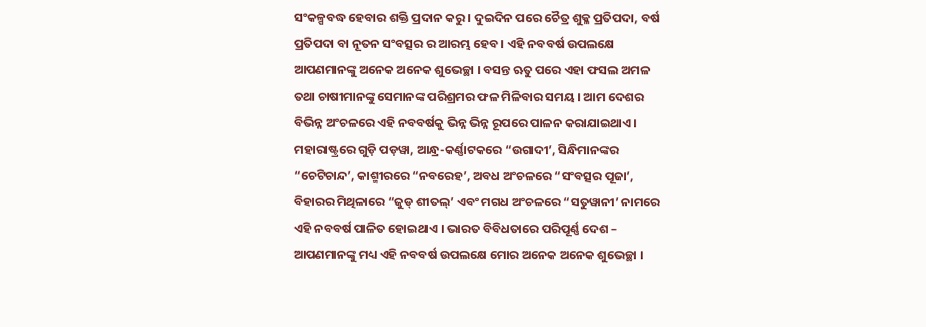ସଂକଳ୍ପବଦ୍ଧ ହେବାର ଶକ୍ତି ପ୍ରଦାନ କରୁ । ଦୁଇଦିନ ପରେ ଚୈତ୍ର ଶୁକ୍ଳ ପ୍ରତିପଦା, ବର୍ଷ ପ୍ରତିପଦା ବା ନୂତନ ସଂବତ୍ସର ର ଆରମ୍ଭ ହେବ । ଏହି ନବବର୍ଷ ଉପଲକ୍ଷେ ଆପଣମାନଙ୍କୁ ଅନେକ ଅନେକ ଶୁଭେଚ୍ଛା । ବସନ୍ତ ଋତୁ ପରେ ଏହା ଫସଲ ଅମଳ ତଥା ଚାଷୀମାନଙ୍କୁ ସେମାନଙ୍କ ପରିଶ୍ରମର ଫଳ ମିଳିବାର ସମୟ । ଆମ ଦେଶର ବିଭିନ୍ନ ଅଂଚଳରେ ଏହି ନବବର୍ଷକୁ ଭିନ୍ନ ଭିନ୍ନ ରୂପରେ ପାଳନ କରାଯାଇଥାଏ । ମହାରାଷ୍ଟ୍ରରେ ଗୁଡ଼ି ପଡ଼ୱା, ଆନ୍ଧ୍ର-କର୍ଣ୍ଣାଟକରେ “ଉଗାଦୀ’, ସିନ୍ଧିମାନଙ୍କର “ଚେଟିଚାନ୍ଦ’, କାଶ୍ମୀରରେ “ନବରେହ’, ଅବଧ ଅଂଚଳରେ “ସଂବତ୍ସର ପୂଜା’, ବିହାରର ମିଥିଳାରେ “ଜୁଡ୍ ଶୀତଲ୍’ ଏବଂ ମଗଧ ଅଂଚଳରେ “ସତୁୱାନୀ’ ନାମରେ ଏହି ନବବର୍ଷ ପାଳିତ ହୋଇଥାଏ । ଭାରତ ବିବିଧତାରେ ପରିପୂର୍ଣ୍ଣ ଦେଶ – ଆପଣମାନଙ୍କୁ ମଧ୍ୟ ଏହି ନବବର୍ଷ ଉପଲକ୍ଷେ ମୋର ଅନେକ ଅନେକ ଶୁଭେଚ୍ଛା ।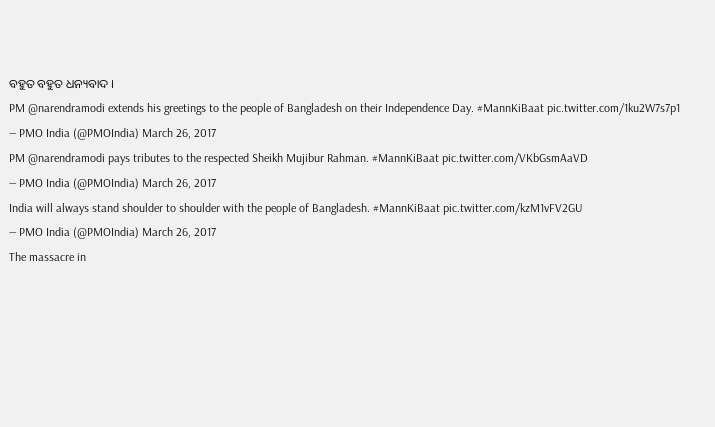ବହୁତ ବହୁତ ଧନ୍ୟବାଦ ।
PM @narendramodi extends his greetings to the people of Bangladesh on their Independence Day. #MannKiBaat pic.twitter.com/1ku2W7s7p1
— PMO India (@PMOIndia) March 26, 2017
PM @narendramodi pays tributes to the respected Sheikh Mujibur Rahman. #MannKiBaat pic.twitter.com/VKbGsmAaVD
— PMO India (@PMOIndia) March 26, 2017
India will always stand shoulder to shoulder with the people of Bangladesh. #MannKiBaat pic.twitter.com/kzM1vFV2GU
— PMO India (@PMOIndia) March 26, 2017
The massacre in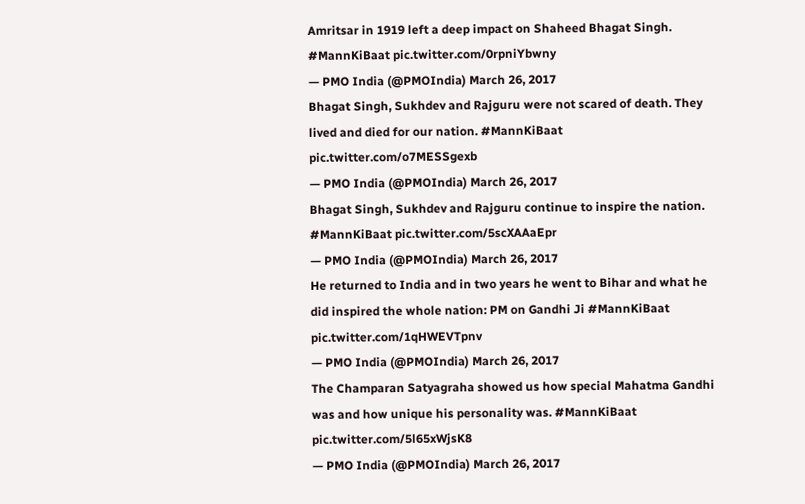Amritsar in 1919 left a deep impact on Shaheed Bhagat Singh. #MannKiBaat pic.twitter.com/0rpniYbwny
— PMO India (@PMOIndia) March 26, 2017
Bhagat Singh, Sukhdev and Rajguru were not scared of death. They lived and died for our nation. #MannKiBaat pic.twitter.com/o7MESSgexb
— PMO India (@PMOIndia) March 26, 2017
Bhagat Singh, Sukhdev and Rajguru continue to inspire the nation. #MannKiBaat pic.twitter.com/5scXAAaEpr
— PMO India (@PMOIndia) March 26, 2017
He returned to India and in two years he went to Bihar and what he did inspired the whole nation: PM on Gandhi Ji #MannKiBaat pic.twitter.com/1qHWEVTpnv
— PMO India (@PMOIndia) March 26, 2017
The Champaran Satyagraha showed us how special Mahatma Gandhi was and how unique his personality was. #MannKiBaat pic.twitter.com/5l65xWjsK8
— PMO India (@PMOIndia) March 26, 2017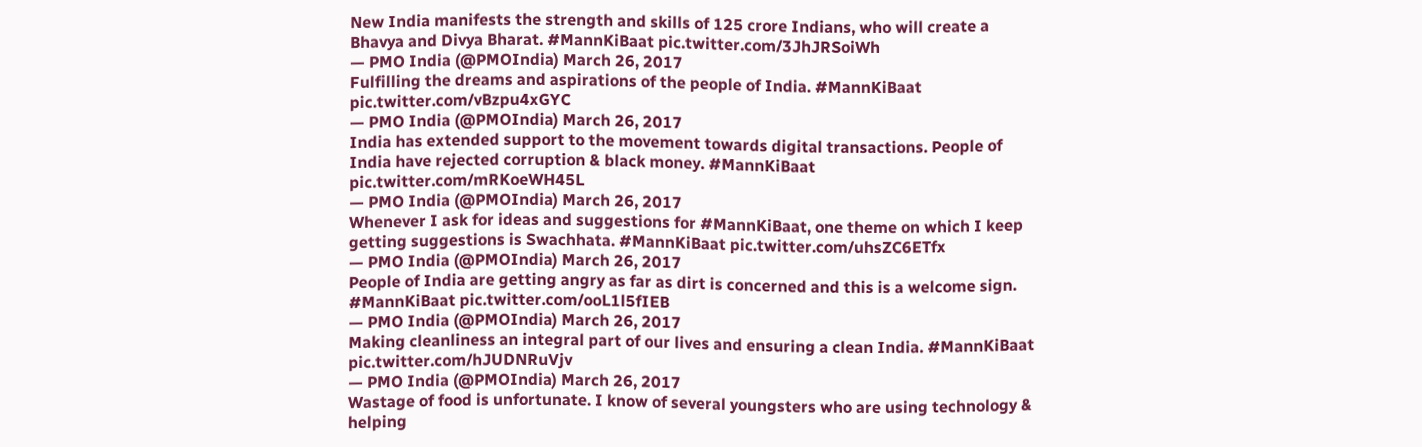New India manifests the strength and skills of 125 crore Indians, who will create a Bhavya and Divya Bharat. #MannKiBaat pic.twitter.com/3JhJRSoiWh
— PMO India (@PMOIndia) March 26, 2017
Fulfilling the dreams and aspirations of the people of India. #MannKiBaat pic.twitter.com/vBzpu4xGYC
— PMO India (@PMOIndia) March 26, 2017
India has extended support to the movement towards digital transactions. People of India have rejected corruption & black money. #MannKiBaat pic.twitter.com/mRKoeWH45L
— PMO India (@PMOIndia) March 26, 2017
Whenever I ask for ideas and suggestions for #MannKiBaat, one theme on which I keep getting suggestions is Swachhata. #MannKiBaat pic.twitter.com/uhsZC6ETfx
— PMO India (@PMOIndia) March 26, 2017
People of India are getting angry as far as dirt is concerned and this is a welcome sign. #MannKiBaat pic.twitter.com/ooL1l5fIEB
— PMO India (@PMOIndia) March 26, 2017
Making cleanliness an integral part of our lives and ensuring a clean India. #MannKiBaat pic.twitter.com/hJUDNRuVjv
— PMO India (@PMOIndia) March 26, 2017
Wastage of food is unfortunate. I know of several youngsters who are using technology & helping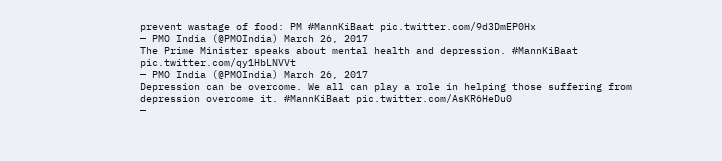prevent wastage of food: PM #MannKiBaat pic.twitter.com/9d3DmEP0Hx
— PMO India (@PMOIndia) March 26, 2017
The Prime Minister speaks about mental health and depression. #MannKiBaat pic.twitter.com/qy1HbLNVVt
— PMO India (@PMOIndia) March 26, 2017
Depression can be overcome. We all can play a role in helping those suffering from depression overcome it. #MannKiBaat pic.twitter.com/AsKR6HeDu0
—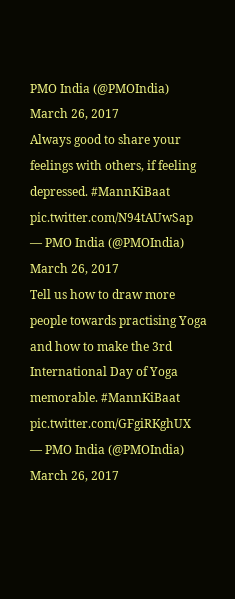PMO India (@PMOIndia) March 26, 2017
Always good to share your feelings with others, if feeling depressed. #MannKiBaat pic.twitter.com/N94tAUwSap
— PMO India (@PMOIndia) March 26, 2017
Tell us how to draw more people towards practising Yoga and how to make the 3rd International Day of Yoga memorable. #MannKiBaat pic.twitter.com/GFgiRKghUX
— PMO India (@PMOIndia) March 26, 2017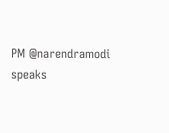PM @narendramodi speaks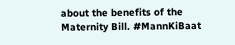about the benefits of the Maternity Bill. #MannKiBaat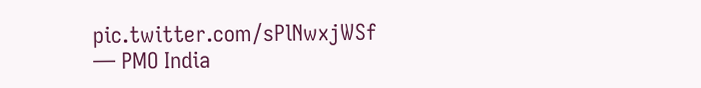pic.twitter.com/sPlNwxjWSf
— PMO India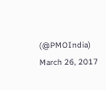(@PMOIndia) March 26, 2017